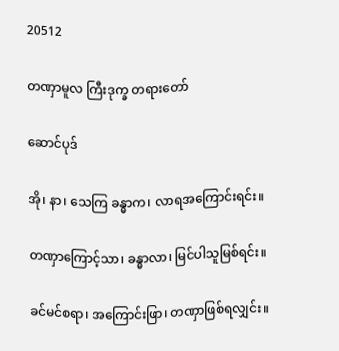20512

တဏှာမူလ ကြီးဒုက္ခ တရားတော်

ဆောင်ပုဒ်

အို၊ နာ၊ သေကြ ခန္ဓာက၊ လာရအကြောင်းရင်း။

တဏှာကြောင့်သာ၊ ခန္ဓာလာ၊ မြင်ပါသူမြစ်ရင်း။

ခင်မင်စရာ၊ အကြောင်းဖြာ၊ တဏှာဖြစ်ရလျှင်း။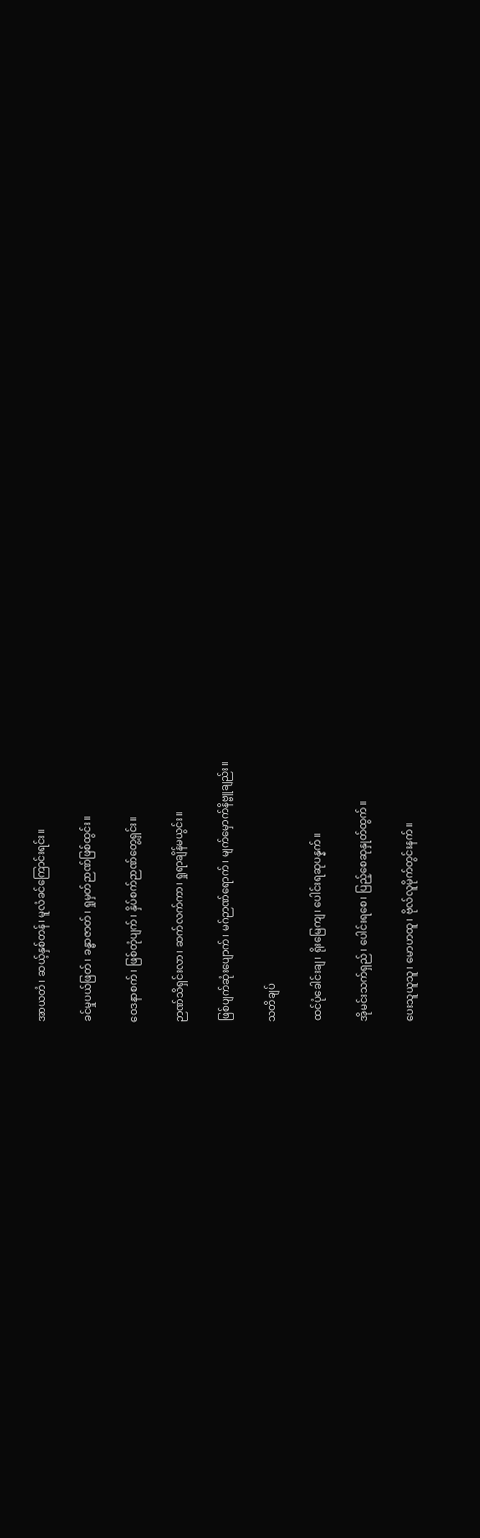အာယတံ၊ ဆယ့်နှစ်တန်၊ မူလံခင်ကြောင်းရင်း။

ခင်မှုပယ်ဖြတ်၊ ခန္ဓာဇာတ်၊ ရှုမှတ်ဉာဏ်ဖြစ်ထွင်း။

ဝေဒနာစက်၊ ဖြစ်တုံပျက်၊ နှိပ်စက်ဉာဏ်တွေ့ရှင်း။

ဉာဏ်သိရှင်းလာ၊ ဆက်လက်ကာ၊ ရှုရာချိန်မယွင်း။

ဖြစ်ပျက်ဆုံးပျောက်၊ မဂ်ဉာဏ်ရောက်၊ မျက်မှောက်နိဗ္ဗူချည်း။

သတိချပ်

ထင်ပုံခေါင်းချ၊ ရိုးမြေကျ၊ ပေါင်းရဆုပန္နက်။

အိုမင်းသက်ရှည်၊ ပေါင်းရစေ၊ ပြည့်စေဆုနှုတ်ထွက်။

ပေးသူယူသူ၊ မောဟထူ၊ ဗိုလ်လူမိုက်တွင်းနက်။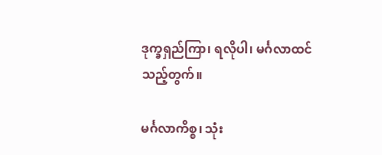ဒုက္ခရှည်ကြာ၊ ရလိုပါ၊ မင်္ဂလာထင်သည့်တွက်။

မင်္ဂလာကိစ္စ၊ သုံး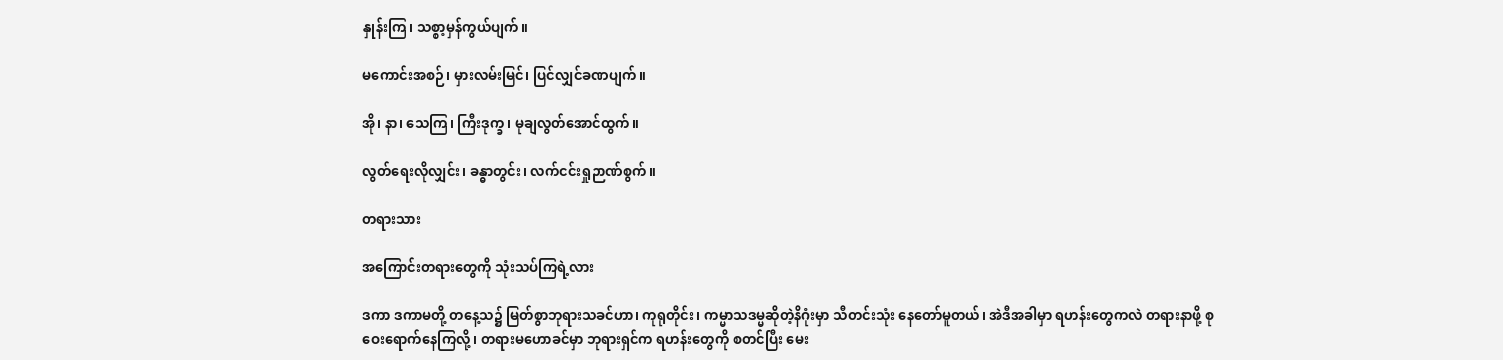နှုန်းကြ၊ သစ္စာ့မှန်ကွယ်ပျက်။

မကောင်းအစဉ်၊ မှားလမ်းမြင်၊ ပြင်လျှင်ခဏပျက်။

အို၊ နာ၊ သေကြ၊ ကြီးဒုက္ခ၊ မုချလွတ်အောင်ထွက်။

လွတ်ရေးလိုလျှင်း၊ ခန္ဓာတွင်း၊ လက်ငင်းရှုဉာဏ်စွက်။

တရားသား

အကြောင်းတရားတွေကို သုံးသပ်ကြရဲ့လား

ဒကာ ဒကာမတို့ တနေ့သ၌ မြတ်စွာဘုရားသခင်ဟာ၊ ကုရုတိုင်း၊ ကမ္မာသဒမ္မဆိုတဲ့နိဂုံးမှာ သီတင်းသုံး နေတော်မူတယ်၊ အဲဒီအခါမှာ ရဟန်းတွေကလဲ တရားနာဖို့ စုဝေးရောက်နေကြလို့၊ တရားမဟောခင်မှာ ဘုရားရှင်က ရဟန်းတွေကို စတင်ပြီး မေး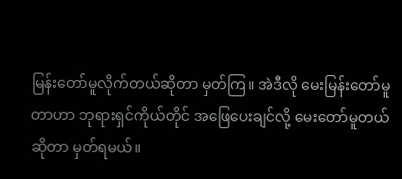မြန်းတော်မူလိုက်တယ်ဆိုတာ မှတ်ကြ။ အဲဒီလို မေးမြန်းတော်မူတာဟာ ဘုရားရှင်ကိုယ်တိုင် အဖြေပေးချင်လို့ မေးတော်မူတယ်ဆိုတာ မှတ်ရမယ်။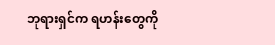ဘုရားရှင်က ရဟန်းတွေကို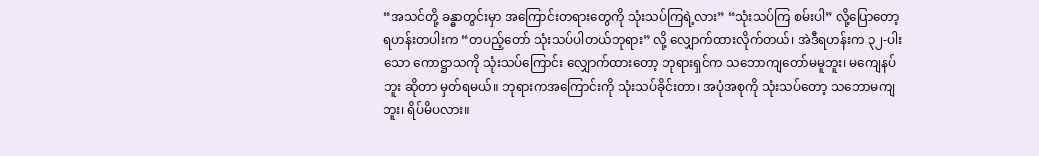“အသင်တို့ ခန္ဓာတွင်းမှာ အကြောင်းတရားတွေကို သုံးသပ်ကြရဲ့လား” “သုံးသပ်ကြ စမ်းပါ” လို့ပြောတော့ ရဟန်းတပါးက “တပည့်တော် သုံးသပ်ပါတယ်ဘုရား” လို့ လျှောက်ထားလိုက်တယ်၊ အဲဒီရဟန်းက ၃၂-ပါးသော ကောဋ္ဌာသကို သုံးသပ်ကြောင်း လျှောက်ထားတော့ ဘုရားရှင်က သဘောကျတော်မမူဘူး၊ မကျေနပ်ဘူး ဆိုတာ မှတ်ရမယ်။ ဘုရားကအကြောင်းကို သုံးသပ်ခိုင်းတာ၊ အပုံအစုကို သုံးသပ်တော့ သဘောမကျဘူး၊ ရိပ်မိပလား။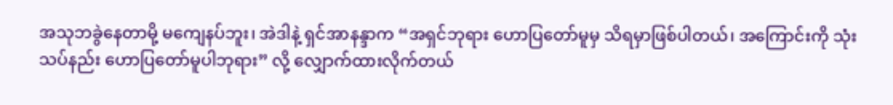အသုဘခွဲနေတာမို့ မကျေနပ်ဘူး၊ အဲဒါနဲ့ ရှင်အာနန္ဒာက “အရှင်ဘုရား ဟောပြတော်မူမှ သိရမှာဖြစ်ပါတယ်၊ အကြောင်းကို သုံးသပ်နည်း ဟောပြတော်မူပါဘုရား” လို့ လျှောက်ထားလိုက်တယ်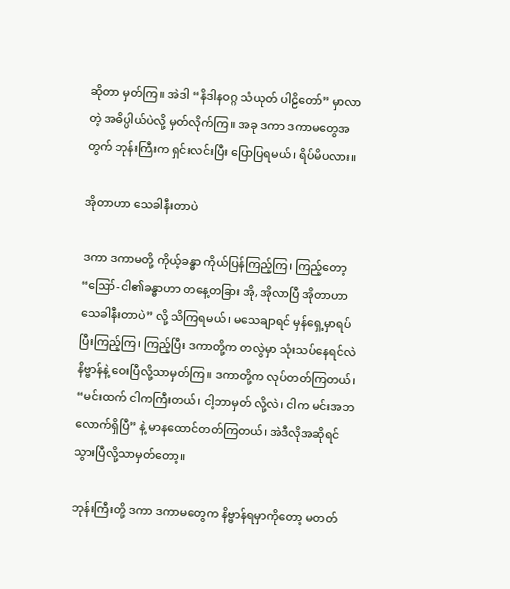ဆိုတာ မှတ်ကြ။ အဲဒါ “နိဒါနဝဂ္ဂ သံယုတ် ပါဠိတော်” မှာလာတဲ့ အဓိပ္ပါယ်ပဲလို့ မှတ်လိုက်ကြ။ အခု ဒကာ ဒကာမတွေအတွက် ဘုန်းကြီးက ရှင်းလင်းပြီး ပြောပြရမယ်၊ ရိပ်မိပလား။

အိုတာဟာ သေခါနီးတာပဲ

ဒကာ ဒကာမတို့ ကိုယ့်ခန္ဓာ ကိုယ်ပြန်ကြည့်ကြ၊ ကြည့်တော့ “ဪ-ငါ၏ခန္ဓာဟာ တနေ့တခြား အို, အိုလာပြီ အိုတာဟာ သေခါနီးတာပဲ” လို့ သိကြရမယ်၊ မသေချာရင် မှန်ရှေ့မှာရပ်ပြီးကြည့်ကြ၊ ကြည့်ပြီး ဒကာတို့က တလွဲမှာ သုံးသပ်နေရင်လဲ နိဗ္ဗာန်နဲ့ ဝေးပြီလို့သာမှတ်ကြ။ ဒကာတို့က လုပ်တတ်ကြတယ်၊ “မင်းထက် ငါကကြီးတယ်၊ ငါ့ဘာမှတ် လို့လဲ၊ ငါက မင်းအဘလောက်ရှိပြီ” နဲ့ မာနထောင်တတ်ကြတယ်၊ အဲဒီလိုအဆိုရင် သွားပြီလို့သာမှတ်တော့။

ဘုန်းကြီးတို့ ဒကာ ဒကာမတွေက နိဗ္ဗာန်ရမှာကိုတော့ မတတ်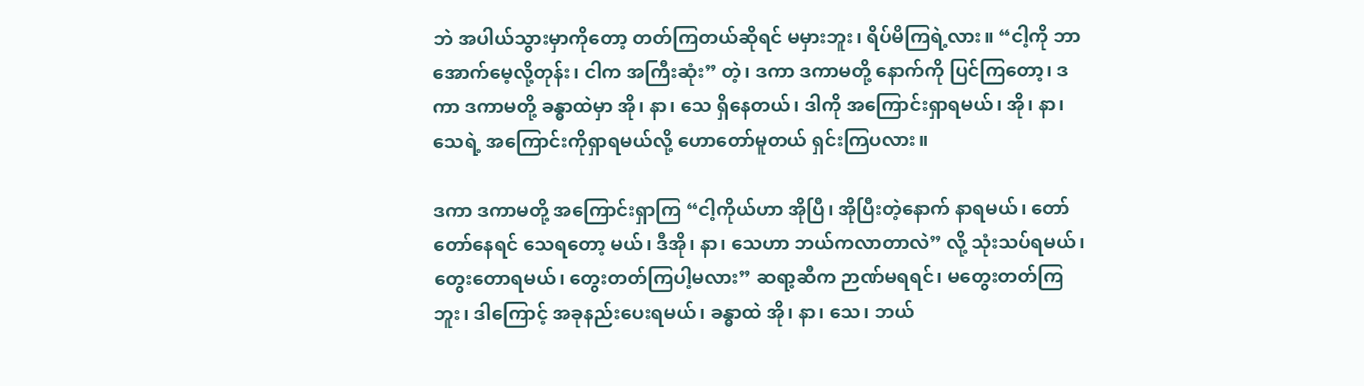ဘဲ အပါယ်သွားမှာကိုတော့ တတ်ကြတယ်ဆိုရင် မမှားဘူး၊ ရိပ်မိကြရဲ့လား။ “ငါ့ကို ဘာအောက်မေ့လို့တုန်း၊ ငါက အကြီးဆုံး” တဲ့၊ ဒကာ ဒကာမတို့ နောက်ကို ပြင်ကြတော့၊ ဒကာ ဒကာမတို့ ခန္ဓာထဲမှာ အို၊ နာ၊ သေ ရှိနေတယ်၊ ဒါကို အကြောင်းရှာရမယ်၊ အို၊ နာ၊ သေရဲ့ အကြောင်းကိုရှာရမယ်လို့ ဟောတော်မူတယ် ရှင်းကြပလား။

ဒကာ ဒကာမတို့ အကြောင်းရှာကြ “ငါ့ကိုယ်ဟာ အိုပြီ၊ အိုပြီးတဲ့နောက် နာရမယ်၊ တော်တော်နေရင် သေရတော့ မယ်၊ ဒီအို၊ နာ၊ သေဟာ ဘယ်ကလာတာလဲ” လို့ သုံးသပ်ရမယ်၊ တွေးတောရမယ်၊ တွေးတတ်ကြပါ့မလား” ဆရာ့ဆီက ဉာဏ်မရရင်၊ မတွေးတတ်ကြဘူး၊ ဒါကြောင့် အခုနည်းပေးရမယ်၊ ခန္ဓာထဲ အို၊ နာ၊ သေ၊ ဘယ်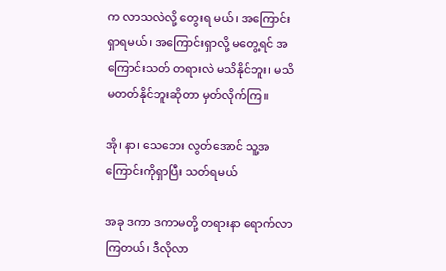က လာသလဲလို့ တွေးရ မယ်၊ အကြောင်းရှာရမယ်၊ အကြောင်းရှာလို့ မတွေ့ရင် အကြောင်းသတ် တရားလဲ မသိနိုင်ဘူး၊ မသိမတတ်နိုင်ဘူးဆိုတာ မှတ်လိုက်ကြ။

အို၊ နာ၊ သေဘေး လွတ်အောင် သူ့အကြောင်းကိုရှာပြီး သတ်ရမယ်

အခု ဒကာ ဒကာမတို့ တရားနာ ရောက်လာကြတယ်၊ ဒီလိုလာ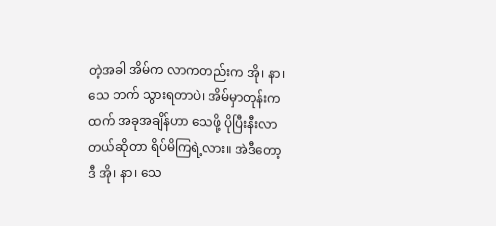တဲ့အခါ အိမ်က လာကတည်းက အို၊ နာ၊ သေ ဘက် သွားရတာပဲ၊ အိမ်မှာတုန်းကထက် အခုအချိန်ဟာ သေဖို့ ပိုပြီးနီးလာတယ်ဆိုတာ ရိပ်မိကြရဲ့လား။ အဲဒီတော့ ဒီ အို၊ နာ၊ သေ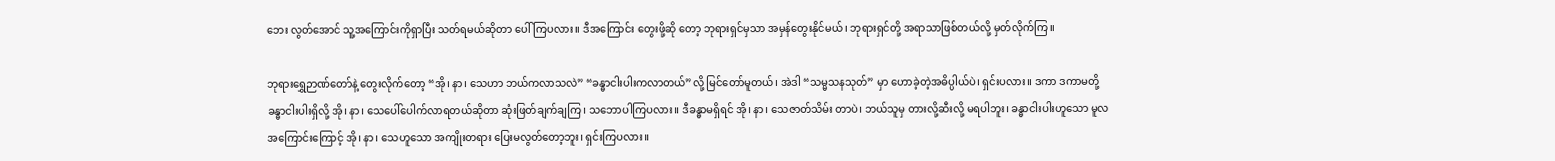ဘေး လွတ်အောင် သူ့အကြောင်းကိုရှာပြီး သတ်ရမယ်ဆိုတာ ပေါ်ကြပလား။ ဒီအကြောင်း တွေးဖို့ဆို တော့ ဘုရားရှင်မှသာ အမှန်တွေးနိုင်မယ်၊ ဘုရားရှင်တို့ အရာသာဖြစ်တယ်လို့ မှတ်လိုက်ကြ။

ဘုရားရွှေဉာဏ်တော်နဲ့ တွေးလိုက်တော့ “အို၊ နာ၊ သေဟာ ဘယ်ကလာသလဲ” “ခန္ဓာငါးပါးကလာတယ်”လို့ မြင်တော်မူတယ်၊ အဲဒါ “သမ္မသနသုတ်” မှာ ဟောခဲ့တဲ့အဓိပ္ပါယ်ပဲ၊ ရှင်းပလား။ ဒကာ ဒကာမတို့ ခန္ဓာငါးပါးရှိလို့ အို၊ နာ၊ သေပေါ်ပေါက်လာရတယ်ဆိုတာ ဆုံးဖြတ်ချက်ချကြ၊ သဘောပါကြပလား။ ဒီခန္ဓာမရှိရင် အို၊ နာ၊ သေဇာတ်သိမ်း တာပဲ၊ ဘယ်သူမှ တားလို့ဆီးလို့ မရပါဘူး၊ ခန္ဓာငါးပါးဟူသော မူလအကြောင်းကြောင့် အို၊ နာ၊ သေဟူသော အကျိုးတရား ပြေးမလွတ်တော့ဘူး၊ ရှင်းကြပလား။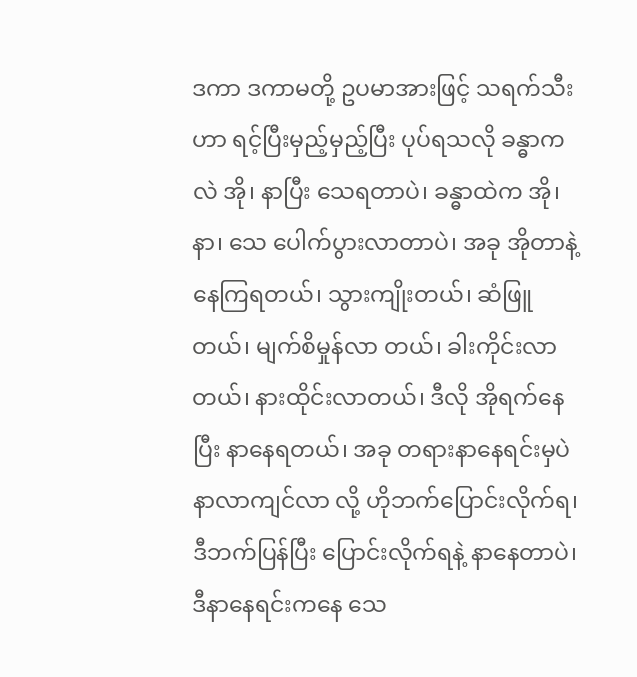ဒကာ ဒကာမတို့ ဥပမာအားဖြင့် သရက်သီးဟာ ရင့်ပြီးမှည့်မှည့်ပြီး ပုပ်ရသလို ခန္ဓာကလဲ အို၊ နာပြီး သေရတာပဲ၊ ခန္ဓာထဲက အို၊ နာ၊ သေ ပေါက်ပွားလာတာပဲ၊ အခု အိုတာနဲ့ နေကြရတယ်၊ သွားကျိုးတယ်၊ ဆံဖြူတယ်၊ မျက်စိမှုန်လာ တယ်၊ ခါးကိုင်းလာတယ်၊ နားထိုင်းလာတယ်၊ ဒီလို အိုရက်နေပြီး နာနေရတယ်၊ အခု တရားနာနေရင်းမှပဲ နာလာကျင်လာ လို့ ဟိုဘက်ပြောင်းလိုက်ရ၊ ဒီဘက်ပြန်ပြီး ပြောင်းလိုက်ရနဲ့ နာနေတာပဲ၊ ဒီနာနေရင်းကနေ သေ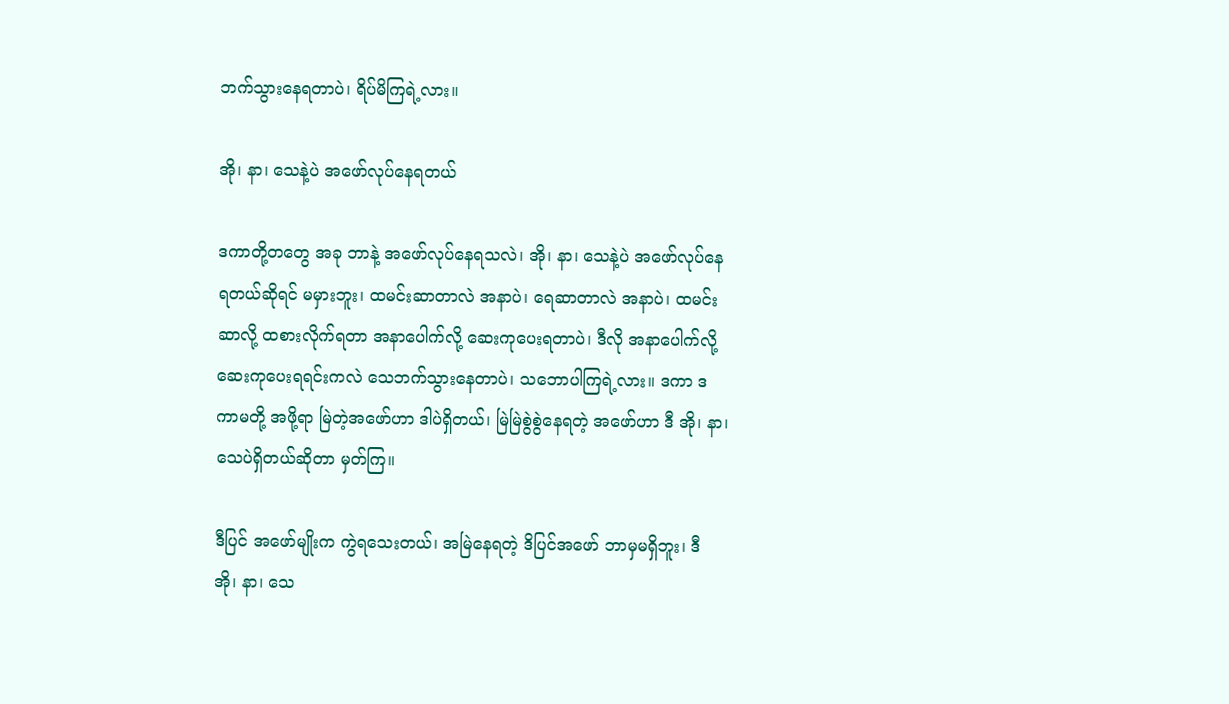ဘက်သွားနေရတာပဲ၊ ရိပ်မိကြရဲ့လား။

အို၊ နာ၊ သေနဲ့ပဲ အဖော်လုပ်နေရတယ်

ဒကာတို့တတွေ အခု ဘာနဲ့ အဖော်လုပ်နေရသလဲ၊ အို၊ နာ၊ သေနဲ့ပဲ အဖော်လုပ်နေရတယ်ဆိုရင် မမှားဘူး၊ ထမင်းဆာတာလဲ အနာပဲ၊ ရေဆာတာလဲ အနာပဲ၊ ထမင်းဆာလို့ ထစားလိုက်ရတာ အနာပေါက်လို့ ဆေးကုပေးရတာပဲ၊ ဒီလို အနာပေါက်လို့ ဆေးကုပေးရရင်းကလဲ သေဘက်သွားနေတာပဲ၊ သဘောပါကြရဲ့လား။ ဒကာ ဒကာမတို့ အဖို့ရာ မြဲတဲ့အဖော်ဟာ ဒါပဲရှိတယ်၊ မြဲမြဲစွဲစွဲနေရတဲ့ အဖော်ဟာ ဒီ အို၊ နာ၊ သေပဲရှိတယ်ဆိုတာ မှတ်ကြ။

ဒီပြင် အဖော်မျိုးက ကွဲရသေးတယ်၊ အမြဲနေရတဲ့ ဒိပြင်အဖော် ဘာမှမရှိဘူး၊ ဒီ အို၊ နာ၊ သေ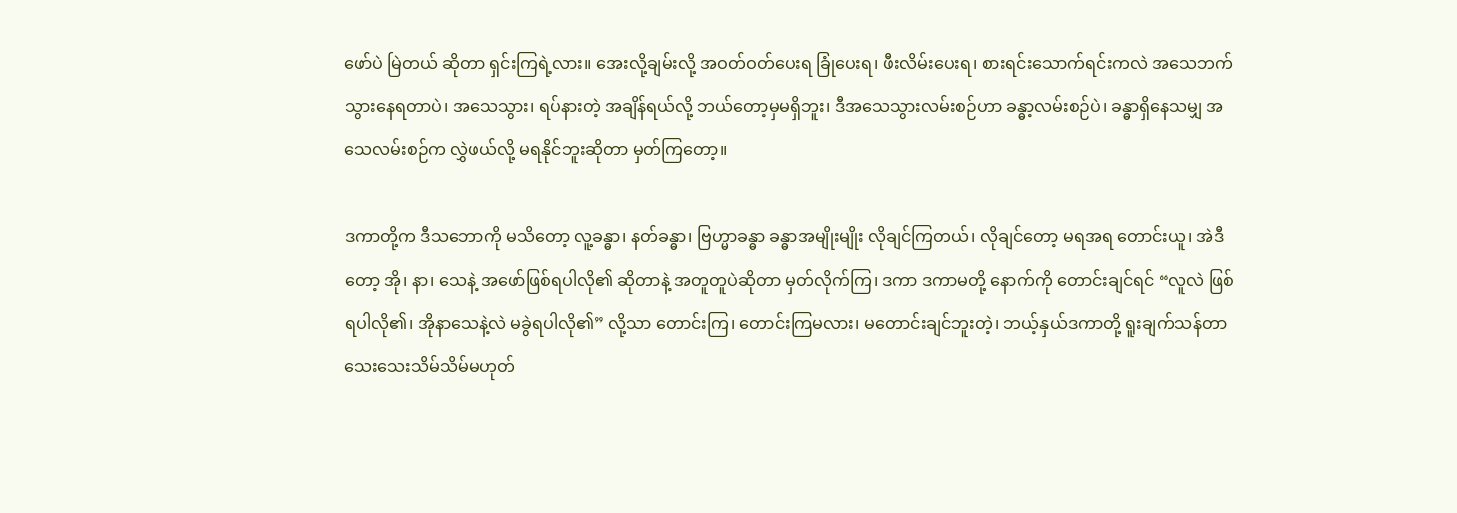ဖော်ပဲ မြဲတယ် ဆိုတာ ရှင်းကြရဲ့လား။ အေးလို့ချမ်းလို့ အဝတ်ဝတ်ပေးရ ခြုံပေးရ၊ ဖီးလိမ်းပေးရ၊ စားရင်းသောက်ရင်းကလဲ အသေဘက် သွားနေရတာပဲ၊ အသေသွား၊ ရပ်နားတဲ့ အချိန်ရယ်လို့ ဘယ်တော့မှမရှိဘူး၊ ဒီအသေသွားလမ်းစဉ်ဟာ ခန္ဓာ့လမ်းစဉ်ပဲ၊ ခန္ဓာရှိနေသမျှ အသေလမ်းစဉ်က လွှဲဖယ်လို့ မရနိုင်ဘူးဆိုတာ မှတ်ကြတော့။

ဒကာတို့က ဒီသဘောကို မသိတော့ လူ့ခန္ဓာ၊ နတ်ခန္ဓာ၊ ဗြဟ္မာခန္ဓာ ခန္ဓာအမျိုးမျိုး လိုချင်ကြတယ်၊ လိုချင်တော့ မရအရ တောင်းယူ၊ အဲဒီတော့ အို၊ နာ၊ သေနဲ့ အဖော်ဖြစ်ရပါလို၏ ဆိုတာနဲ့ အတူတူပဲဆိုတာ မှတ်လိုက်ကြ၊ ဒကာ ဒကာမတို့ နောက်ကို တောင်းချင်ရင် “လူလဲ ဖြစ်ရပါလို၏၊ အိုနာသေနဲ့လဲ မခွဲရပါလို၏” လို့သာ တောင်းကြ၊ တောင်းကြမလား၊ မတောင်းချင်ဘူးတဲ့၊ ဘယ့်နှယ်ဒကာတို့ ရူးချက်သန်တာ သေးသေးသိမ်သိမ်မဟုတ်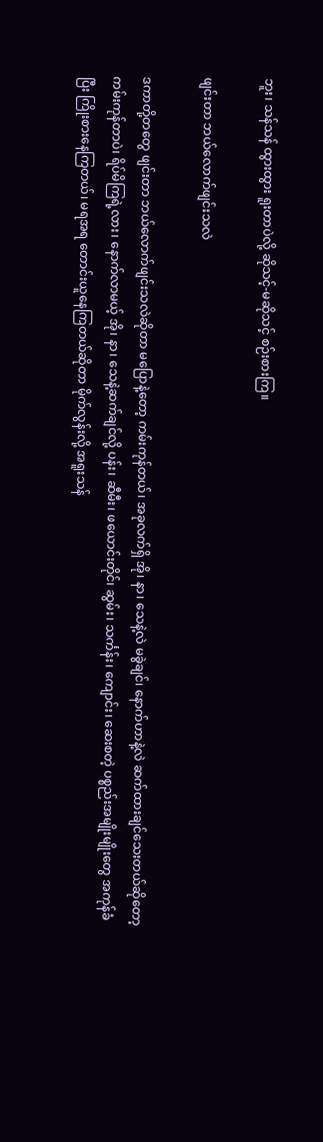ဘူး၊ သန်သန် ထွားထွား ရူးတာပဲလို့ ဆိုသင့်-မဆိုသင့် စဉ်းစားကြ။

ဖျင်းတာ ဘယ်လောက်ဖျင်းသလဲ

ဒကာတို့တတွေ ဖျင်းတာ ဘယ်လောက်ဖျင်းသလဲဆိုတာ မပြောနဲ့တော့ ကမ်းကုန်တယ်၊ အခုလက်ရှိ အို၊ နာ၊ သေနဲ့လဲ မခွဲချင်၊ နောက်ဟာနဲ့လဲ ဆက်ထားချင်သေးတယ်ဆိုတော့ ကမ်းကုန်တာပဲ၊ ရိပ်မိကြရဲ့လား၊ နောက်လာမယ့် အို၊ နာ၊ သေနဲ့ဆက်ချင်လို့ ပန်း၊ ဆီမီး၊ ဖယောင်းတိုင်၊ ဆွမ်း၊ သင်္ကန်း၊ ကျောင်း၊ ဆေးစတဲ့ ပစ္စည်းအမျိုးမျိုးတွေ အကုန်ခံပြီး ကြိုးစားနေကြတယ်၊ မရအရ တောင်းယူနေကြတယ်ဆိုတာ မိုက်လွန်းလို့ အရူးသန်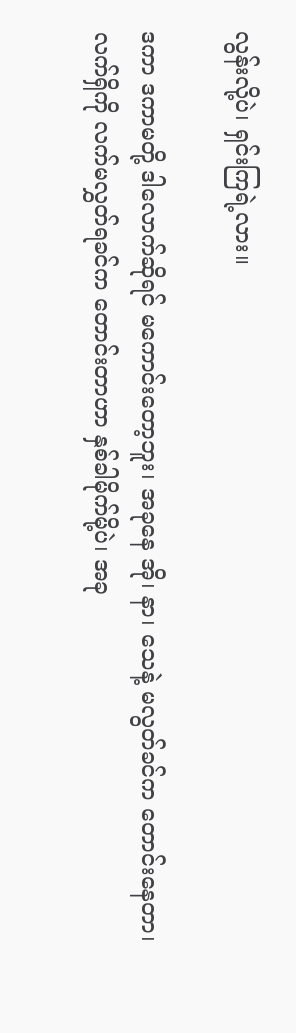လွန်းလို့ပဲ၊ ရှင်းကြရဲ့လား။

ဒကာ ဒကာမတို့ ဒါလောက်ဆိုရင် မကောင်းတော့ဘူး၊ အခုနေ အို၊ နာ၊ သေနဲ့ မလွတ်ခင်က တောင်းနေတာ၊ လက်ရှိကို လက်မလွှတ်ရခင်က တောင်းတာဟာ နှစ်ခါမိုက်မို့ပဲ၊ အခု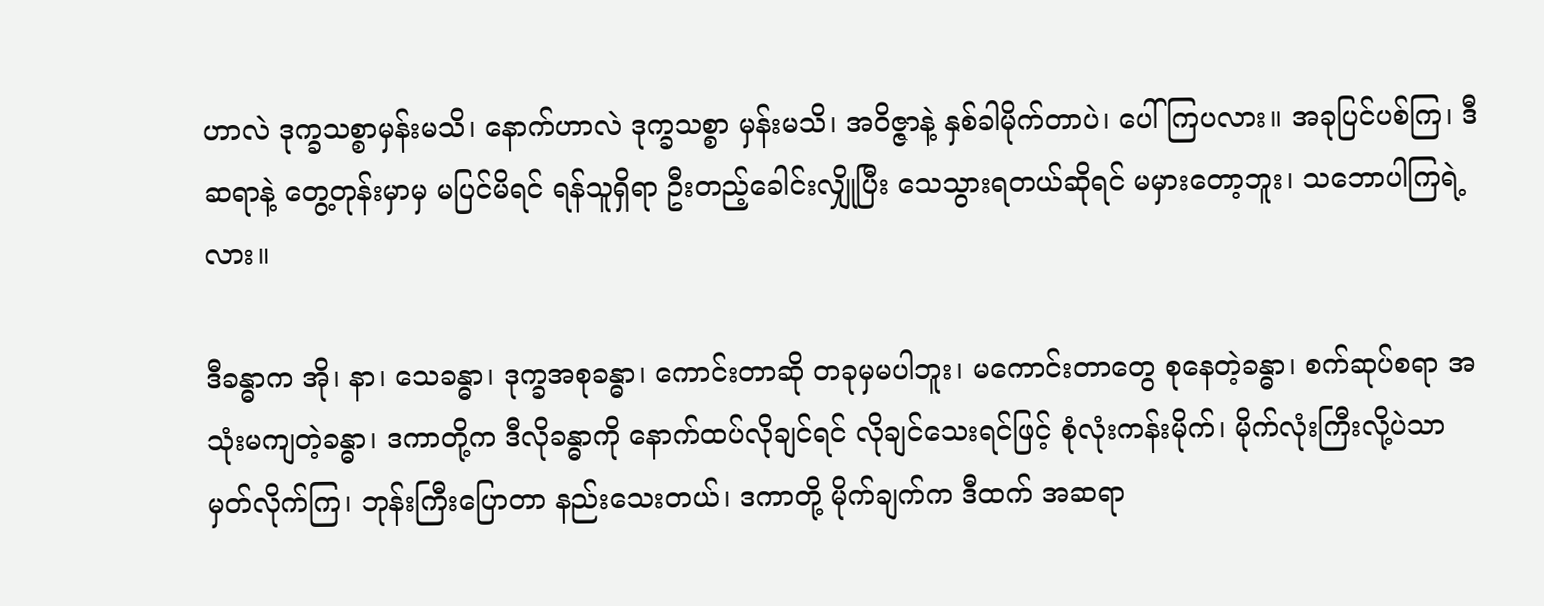ဟာလဲ ဒုက္ခသစ္စာမှန်းမသိ၊ နောက်ဟာလဲ ဒုက္ခသစ္စာ မှန်းမသိ၊ အဝိဇ္ဇာနဲ့ နှစ်ခါမိုက်တာပဲ၊ ပေါ်ကြပလား။ အခုပြင်ပစ်ကြ၊ ဒီဆရာနဲ့ တွေ့တုန်းမှာမှ မပြင်မိရင် ရန်သူရှိရာ ဦးတည့်ခေါင်းလျှိုပြီး သေသွားရတယ်ဆိုရင် မမှားတော့ဘူး၊ သဘောပါကြရဲ့လား။

ဒီခန္ဓာက အို၊ နာ၊ သေခန္ဓာ၊ ဒုက္ခအစုခန္ဓာ၊ ကောင်းတာဆို တခုမှမပါဘူး၊ မကောင်းတာတွေ စုနေတဲ့ခန္ဓာ၊ စက်ဆုပ်စရာ အသုံးမကျတဲ့ခန္ဓာ၊ ဒကာတို့က ဒီလိုခန္ဓာကို နောက်ထပ်လိုချင်ရင် လိုချင်သေးရင်ဖြင့် စုံလုံးကန်းမိုက်၊ မိုက်လုံးကြီးလို့ပဲသာ မှတ်လိုက်ကြ၊ ဘုန်းကြီးပြောတာ နည်းသေးတယ်၊ ဒကာတို့ မိုက်ချက်က ဒီထက် အဆရာ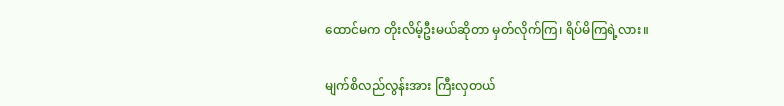ထောင်မက တိုးလိမ့်ဦးမယ်ဆိုတာ မှတ်လိုက်ကြ၊ ရိပ်မိကြရဲ့လား။

မျက်စိလည်လွန်းအား ကြီးလှတယ်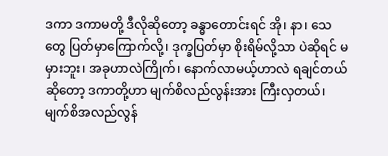ဒကာ ဒကာမတို့ ဒီလိုဆိုတော့ ခန္ဓာတောင်းရင် အို၊ နာ၊ သေတွေ ပြတ်မှာကြောက်လို့၊ ဒုက္ခပြတ်မှာ စိုးရိမ်လို့သာ ပဲဆိုရင် မမှားဘူး၊ အခုဟာလဲကြိုက်၊ နောက်လာမယ့်ဟာလဲ ရချင်တယ်ဆိုတော့ ဒကာတို့ဟာ မျက်စိလည်လွန်းအား ကြီးလှတယ်၊ မျက်စိအလည်လွန်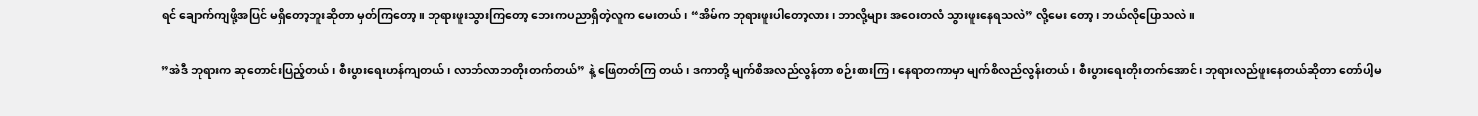ရင် ချောက်ကျဖို့အပြင် မရှိတော့ဘူးဆိုတာ မှတ်ကြတော့။ ဘုရားဖူးသွားကြတော့ ဘေးကပညာရှိတဲ့လူက မေးတယ်၊ “အိမ်က ဘုရားဖူးပါတော့လား၊ ဘာလို့များ အဝေးတလံ သွားဖူးနေရသလဲ” လို့မေး တော့၊ ဘယ်လိုပြောသလဲ။

”အဲဒီ ဘုရားက ဆုတောင်းပြည့်တယ်၊ စီးပွားရေးဟန်ကျတယ်၊ လာဘ်လာဘတိုးတက်တယ်” နဲ့ ဖြေတတ်ကြ တယ်၊ ဒကာတို့ မျက်စိအလည်လွန်တာ စဉ်းစားကြ၊ နေရာတကာမှာ မျက်စိလည်လွန်းတယ်၊ စီးပွားရေးတိုးတက်အောင်၊ ဘုရားလည်ဖူးနေတယ်ဆိုတာ တော်ပါ့မ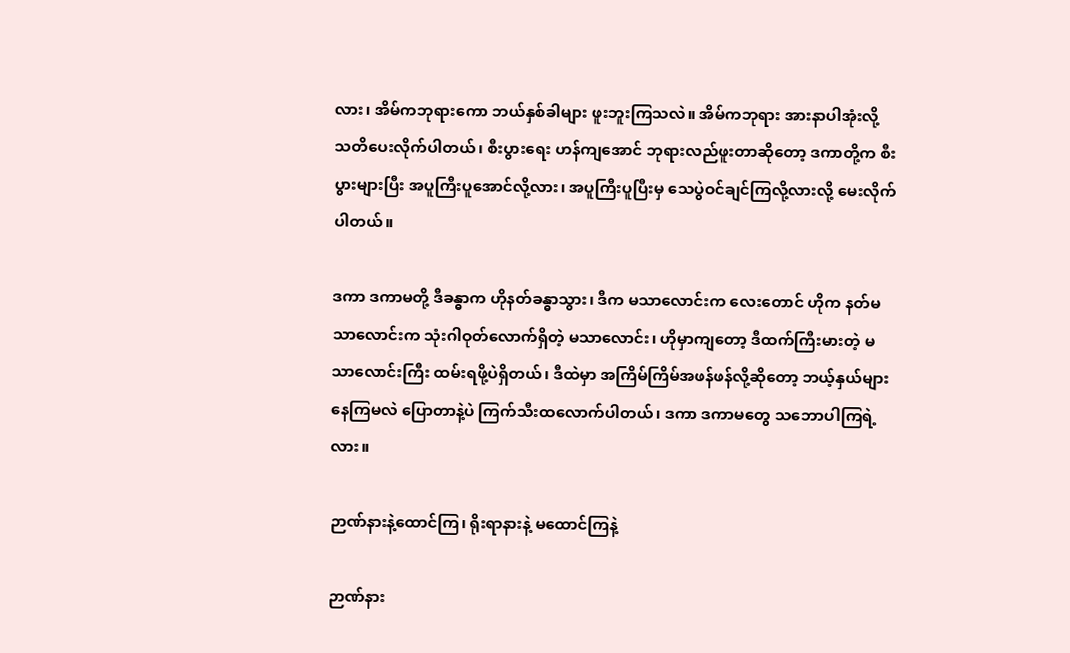လား၊ အိမ်ကဘုရားကော ဘယ်နှစ်ခါများ ဖူးဘူးကြသလဲ။ အိမ်ကဘုရား အားနာပါအုံးလို့ သတိပေးလိုက်ပါတယ်၊ စီးပွားရေး ဟန်ကျအောင် ဘုရားလည်ဖူးတာဆိုတော့ ဒကာတို့က စီးပွားများပြီး အပူကြီးပူအောင်လို့လား၊ အပူကြီးပူပြီးမှ သေပွဲဝင်ချင်ကြလို့လားလို့ မေးလိုက်ပါတယ်။

ဒကာ ဒကာမတို့ ဒီခန္ဓာက ဟိုနတ်ခန္ဓာသွား၊ ဒီက မသာလောင်းက လေးတောင် ဟိုက နတ်မသာလောင်းက သုံးဂါဝုတ်လောက်ရှိတဲ့ မသာလောင်း၊ ဟိုမှာကျတော့ ဒီထက်ကြီးမားတဲ့ မသာလောင်းကြီး ထမ်းရဖို့ပဲရှိတယ်၊ ဒီထဲမှာ အကြိမ်ကြိမ်အဖန်ဖန်လို့ဆိုတော့ ဘယ့်နှယ်များနေကြမလဲ ပြောတာနဲ့ပဲ ကြက်သီးထလောက်ပါတယ်၊ ဒကာ ဒကာမတွေ သဘောပါကြရဲ့လား။

ဉာဏ်နားနဲ့ထောင်ကြ၊ ရိုးရာနားနဲ့ မထောင်ကြနဲ့

ဉာဏ်နား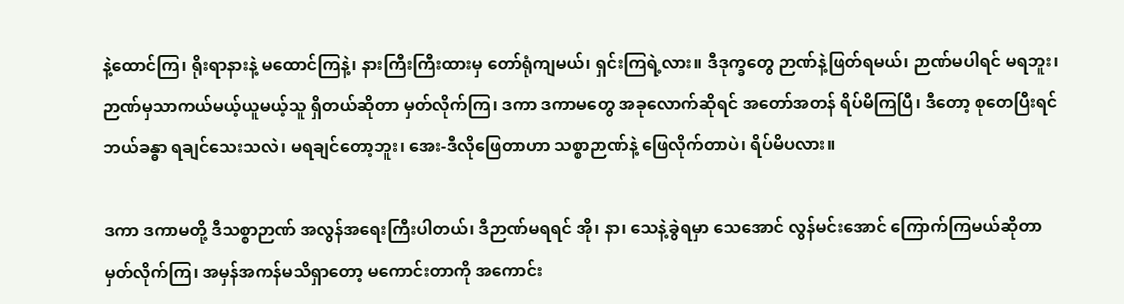နဲ့ထောင်ကြ၊ ရိုးရာနားနဲ့ မထောင်ကြနဲ့၊ နားကြီးကြီးထားမှ တော်ရုံကျမယ်၊ ရှင်းကြရဲ့လား။ ဒီဒုက္ခတွေ ဉာဏ်နဲ့ဖြတ်ရမယ်၊ ဉာဏ်မပါရင် မရဘူး၊ ဉာဏ်မှသာကယ်မယ့်ယူမယ့်သူ ရှိတယ်ဆိုတာ မှတ်လိုက်ကြ၊ ဒကာ ဒကာမတွေ အခုလောက်ဆိုရင် အတော်အတန် ရိပ်မိကြပြီ၊ ဒီတော့ စုတေပြီးရင် ဘယ်ခန္ဓာ ရချင်သေးသလဲ၊ မရချင်တော့ဘူး၊ အေး-ဒီလိုဖြေတာဟာ သစ္စာဉာဏ်နဲ့ ဖြေလိုက်တာပဲ၊ ရိပ်မိပလား။

ဒကာ ဒကာမတို့ ဒီသစ္စာဉာဏ် အလွန်အရေးကြီးပါတယ်၊ ဒီဉာဏ်မရရင် အို၊ နာ၊ သေနဲ့ခွဲရမှာ သေအောင် လွန်မင်းအောင် ကြောက်ကြမယ်ဆိုတာ မှတ်လိုက်ကြ၊ အမှန်အကန်မသိရှာတော့ မကောင်းတာကို အကောင်း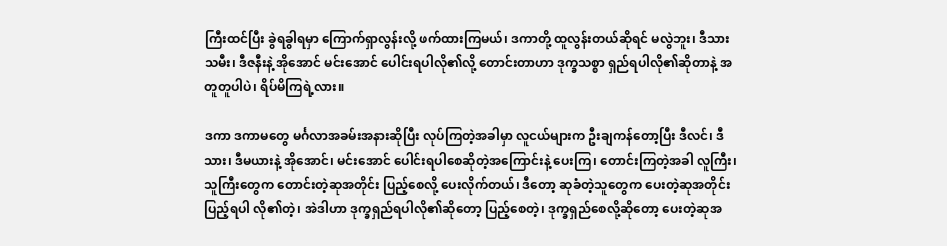ကြီးထင်ပြီး ခွဲရခွါရမှာ ကြောက်ရှာလွန်းလို့ ဖက်ထားကြမယ်၊ ဒကာတို့ ထူလွန်းတယ်ဆိုရင် မလွဲဘူး၊ ဒီသားသမီး၊ ဒီဇနီးနဲ့ အိုအောင် မင်းအောင် ပေါင်းရပါလို၏လို့ တောင်းတာဟာ ဒုက္ခသစ္စာ ရှည်ရပါလို၏ဆိုတာနဲ့ အတူတူပါပဲ၊ ရိပ်မိကြရဲ့လား။

ဒကာ ဒကာမတွေ မင်္ဂလာအခမ်းအနားဆိုပြီး လုပ်ကြတဲ့အခါမှာ လူငယ်များက ဦးချကန်တော့ပြီး ဒီလင်၊ ဒီသား၊ ဒီမယားနဲ့ အိုအောင်၊ မင်းအောင် ပေါင်းရပါစေဆိုတဲ့အကြောင်းနဲ့ ပေးကြ၊ တောင်းကြတဲ့အခါ လူကြီး၊ သူကြီးတွေက တောင်းတဲ့ဆုအတိုင်း ပြည့်စေလို့ ပေးလိုက်တယ်၊ ဒီတော့ ဆုခံတဲ့သူတွေက ပေးတဲ့ဆုအတိုင်း ပြည့်ရပါ လို၏တဲ့၊ အဲဒါဟာ ဒုက္ခရှည်ရပါလို၏ဆိုတော့ ပြည့်စေတဲ့၊ ဒုက္ခရှည်စေလို့ဆိုတော့ ပေးတဲ့ဆုအ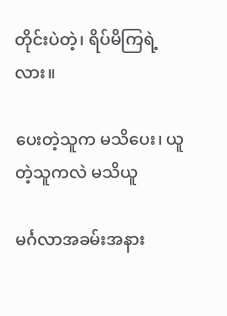တိုင်းပဲတဲ့၊ ရိပ်မိကြရဲ့လား။

ပေးတဲ့သူက မသိပေး၊ ယူတဲ့သူကလဲ မသိယူ

မင်္ဂလာအခမ်းအနား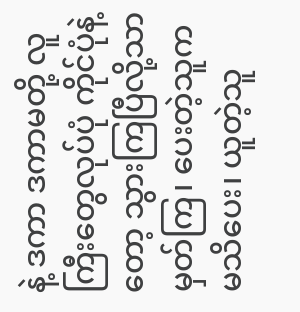နဲ့ ဒကာ ဒကာမတို့ လူကြီးတွေလုပ်ပုံ ကိုင်ပုံနဲ့တော့ သွားကြပြီလို့သာ မှတ်ကြ၊ ပေးတဲ့သူက မသိပေး၊ ယူတဲ့သူ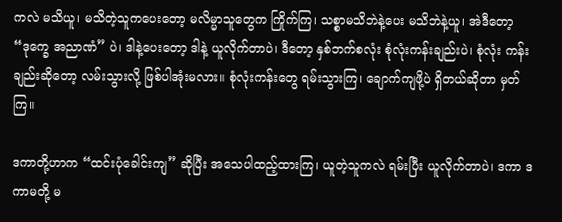ကလဲ မသိယူ၊ မသိတဲ့သူကပေးတော့ မလိမ္မာသူတွေက ကြိုက်ကြ၊ သစ္စာမသိဘဲနဲ့ပေး မသိဘဲနဲ့ယူ၊ အဲဒီတော့ “ဒုက္ခေ အညာဏံ” ပဲ၊ ဒါနဲ့ပေးတော့ ဒါနဲ့ ယူလိုက်တာပဲ၊ ဒီတော့ နှစ်ဘက်စလုံး စုံလုံးကန်းချည်းပဲ၊ စုံလုံး ကန်းချည်းဆိုတော့ လမ်းသွားလို့ ဖြစ်ပါအုံးမလား။ စုံလုံးကန်းတွေ ရမ်းသွားကြ၊ ချောက်ကျဖို့ပဲ ရှိတယ်ဆိုတာ မှတ်ကြ။

ဒကာတို့ဟာက “ထင်းပုံခေါင်းကျ” ဆိုပြီး အသေပါထည့်ထားကြ၊ ယူတဲ့သူကလဲ ရမ်းပြီး ယူလိုက်တာပဲ၊ ဒကာ ဒကာမတို့ မ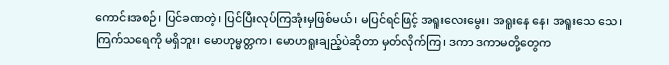ကောင်းအစဉ်၊ ပြင်ခဏတဲ့၊ ပြင်ပြီးလုပ်ကြအုံးမှဖြစ်မယ်၊ မပြင်ရင်ဖြင့် အရူးလေးမွေး၊ အရူးနေ နေ၊ အရူးသေ သေ၊ ကြက်သရေကို မရှိဘူး၊ မောဟုမ္မတ္တက၊ မောဟရူးချည့်ပဲဆိုတာ မှတ်လိုက်ကြ၊ ဒကာ ဒကာမတို့တွေက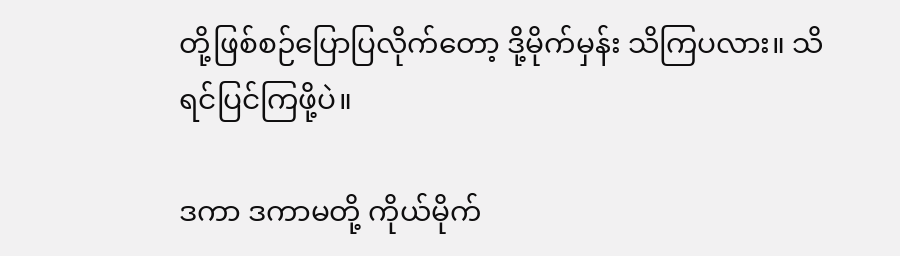တို့ဖြစ်စဉ်ပြောပြလိုက်တော့ ဒို့မိုက်မှန်း သိကြပလား။ သိရင်ပြင်ကြဖို့ပဲ။

ဒကာ ဒကာမတို့ ကိုယ်မိုက်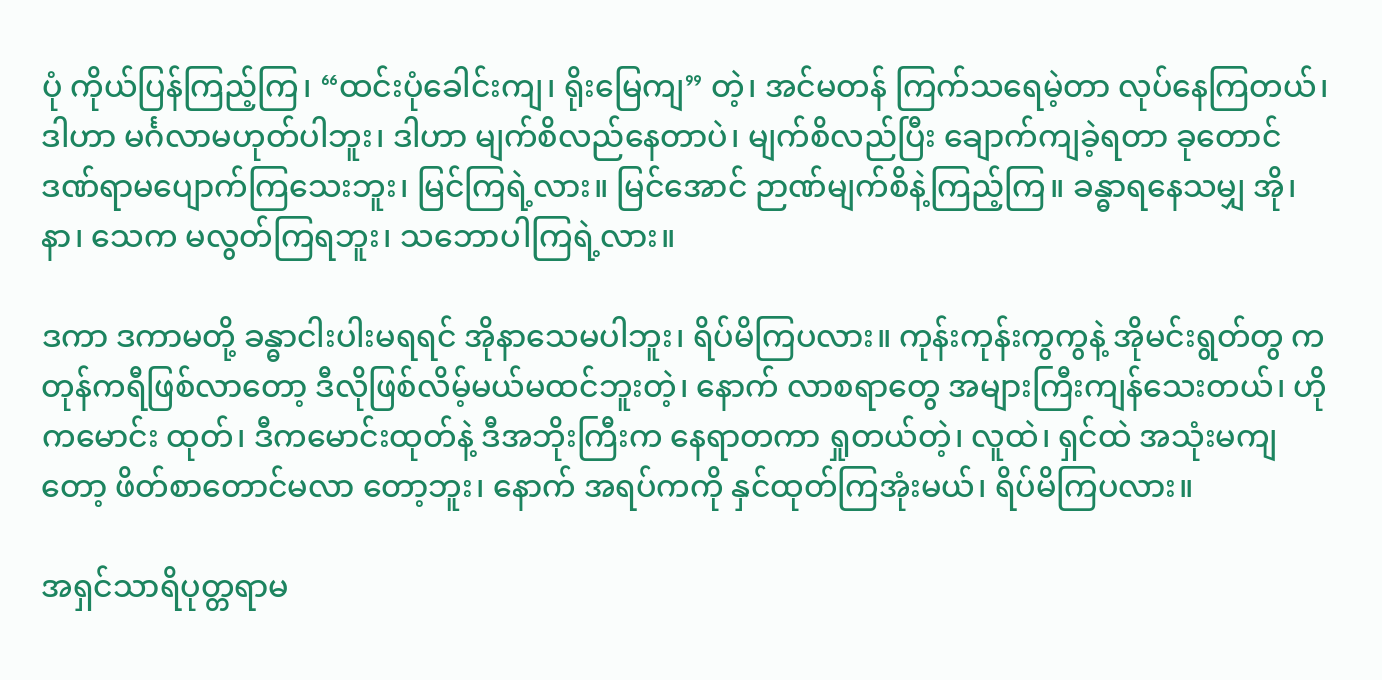ပုံ ကိုယ်ပြန်ကြည့်ကြ၊ “ထင်းပုံခေါင်းကျ၊ ရိုးမြေကျ” တဲ့၊ အင်မတန် ကြက်သရေမဲ့တာ လုပ်နေကြတယ်၊ ဒါဟာ မင်္ဂလာမဟုတ်ပါဘူး၊ ဒါဟာ မျက်စိလည်နေတာပဲ၊ မျက်စိလည်ပြီး ချောက်ကျခဲ့ရတာ ခုတောင် ဒဏ်ရာမပျောက်ကြသေးဘူး၊ မြင်ကြရဲ့လား။ မြင်အောင် ဉာဏ်မျက်စိနဲ့ကြည့်ကြ။ ခန္ဓာရနေသမျှ အို၊ နာ၊ သေက မလွတ်ကြရဘူး၊ သဘောပါကြရဲ့လား။

ဒကာ ဒကာမတို့ ခန္ဓာငါးပါးမရရင် အိုနာသေမပါဘူး၊ ရိပ်မိကြပလား။ ကုန်းကုန်းကွကွနဲ့ အိုမင်းရွတ်တွ ကတုန်ကရီဖြစ်လာတော့ ဒီလိုဖြစ်လိမ့်မယ်မထင်ဘူးတဲ့၊ နောက် လာစရာတွေ အများကြီးကျန်သေးတယ်၊ ဟိုကမောင်း ထုတ်၊ ဒီကမောင်းထုတ်နဲ့ ဒီအဘိုးကြီးက နေရာတကာ ရှုတယ်တဲ့၊ လူထဲ၊ ရှင်ထဲ အသုံးမကျတော့ ဖိတ်စာတောင်မလာ တော့ဘူး၊ နောက် အရပ်ကကို နှင်ထုတ်ကြအုံးမယ်၊ ရိပ်မိကြပလား။

အရှင်သာရိပုတ္တရာမ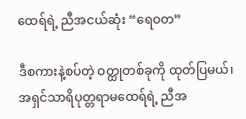ထေရ်ရဲ့ ညီအငယ်ဆုံး “ရေဝတ”

ဒီစကားနဲ့စပ်တဲ့ ဝတ္ထုတစ်ခုကို ထုတ်ပြမယ်၊ အရှင်သာရိပုတ္တရာမထေရ်ရဲ့ ညီအ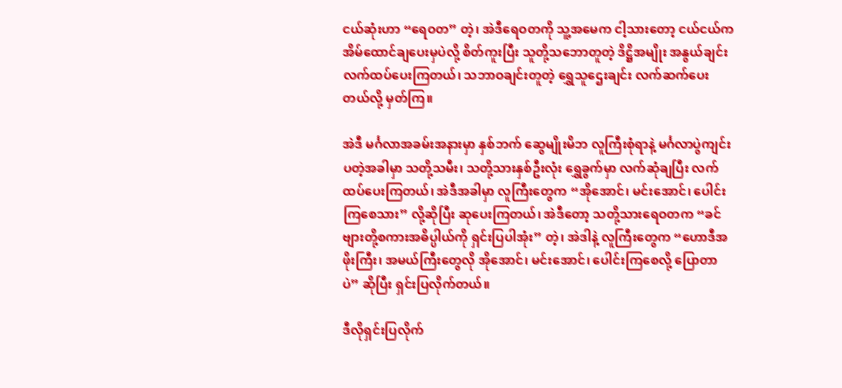ငယ်ဆုံးဟာ “ရေဝတ” တဲ့၊ အဲဒီရေဝတကို သူ့အမေက ငါ့သားတော့ ငယ်ငယ်က အိမ်ထောင်ချပေးမှပဲလို့ စိတ်ကူးပြီး သူတို့သဘောတူတဲ့ ဒိဋ္ဌိအမျိုး အနွယ်ချင်း လက်ထပ်ပေးကြတယ်၊ သဘာဝချင်းတူတဲ့ ရွှေသူဌေးချင်း လက်ဆက်ပေးတယ်လို့ မှတ်ကြ။

အဲဒီ မင်္ဂလာအခမ်းအနားမှာ နှစ်ဘက် ဆွေမျိုးမိဘ လူကြီးစုံရာနဲ့ မင်္ဂလာပွဲကျင်းပတဲ့အခါမှာ သတို့သမီး၊ သတို့သားနှစ်ဦးလုံး ရွှေခွက်မှာ လက်ဆုံချပြီး လက်ထပ်ပေးကြတယ်၊ အဲဒီအခါမှာ လူကြီးတွေက “အိုအောင်၊ မင်းအောင်၊ ပေါင်းကြစေသား” လို့ဆိုပြီး ဆုပေးကြတယ်၊ အဲဒီတော့ သတို့သားရေဝတက “ခင်ဗျားတို့စကားအဓိပ္ပါယ်ကို ရှင်းပြပါအုံး” တဲ့၊ အဲဒါနဲ့ လူကြီးတွေက “ဟောဒီအဖိုးကြီး၊ အမယ်ကြီးတွေလို အိုအောင်၊ မင်းအောင်၊ ပေါင်းကြစေလို့ ပြောတာပဲ” ဆိုပြီး ရှင်းပြလိုက်တယ်။

ဒီလိုရှင်းပြလိုက်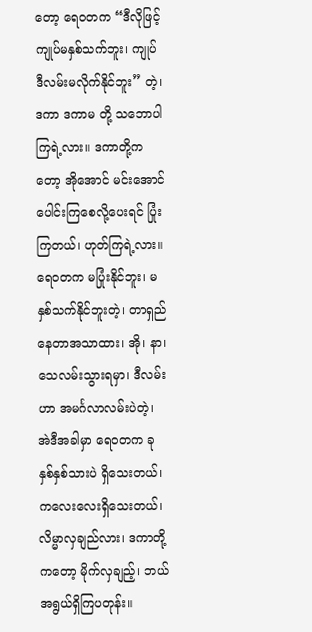တော့ ရေဝတက “ဒီလိုဖြင့် ကျုပ်မနှစ်သက်ဘူး၊ ကျုပ် ဒီလမ်းမလိုက်နိုင်ဘူး” တဲ့၊ ဒကာ ဒကာမ တို့ သဘောပါကြရဲ့လား။ ဒကာတို့ကတော့ အိုအောင် မင်းအောင် ပေါင်းကြစေလို့ပေးရင် ပြုံးကြတယ်၊ ဟုတ်ကြရဲ့လား။ ရေဝတက မပြုံးနိုင်ဘူး၊ မနှစ်သက်နိုင်ဘူးတဲ့၊ တာရှည်နေတာအသာထား၊ အို၊ နာ၊ သေလမ်းသွားရမှာ၊ ဒီလမ်းဟာ အမင်္ဂလာလမ်းပဲတဲ့၊ အဲဒီအခါမှာ ရေဝတက ခုနှစ်နှစ်သားပဲ ရှိသေးတယ်၊ ကလေးလေးရှိသေးတယ်၊ လိမ္မာလှချည်လား၊ ဒကာတို့ကတော့ မိုက်လှချည့်၊ ဘယ်အရွယ်ရှိကြပတုန်း။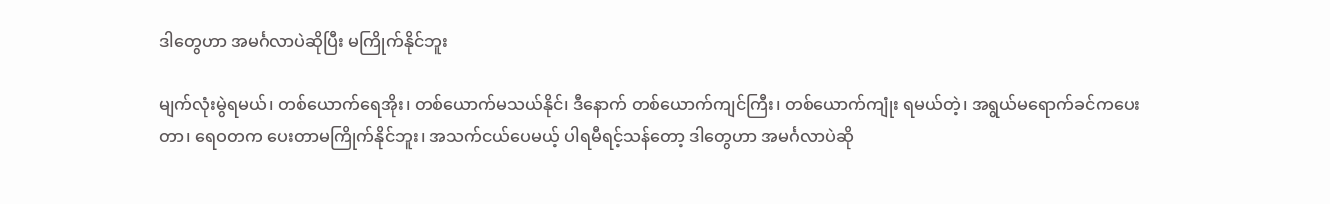ဒါတွေဟာ အမင်္ဂလာပဲဆိုပြီး မကြိုက်နိုင်ဘူး

မျက်လုံးမွဲရမယ်၊ တစ်ယောက်ရေအိုး၊ တစ်ယောက်မသယ်နိုင်၊ ဒီနောက် တစ်ယောက်ကျင်ကြီး၊ တစ်ယောက်ကျုံး ရမယ်တဲ့၊ အရွယ်မရောက်ခင်ကပေးတာ၊ ရေဝတက ပေးတာမကြိုက်နိုင်ဘူး၊ အသက်ငယ်ပေမယ့် ပါရမီရင့်သန်တော့ ဒါတွေဟာ အမင်္ဂလာပဲဆို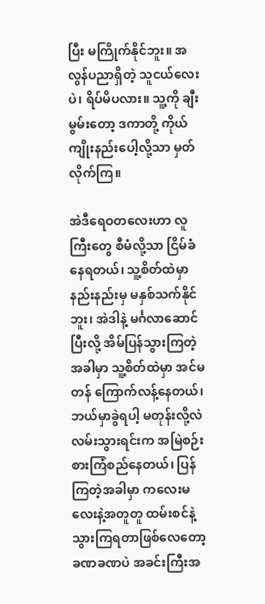ပြီး မကြိုက်နိုင်ဘူး။ အလွန်ပညာရှိတဲ့ သူငယ်လေးပဲ၊ ရိပ်မိပလား။ သူ့ကို ချီးမွမ်းတော့ ဒကာတို့ ကိုယ်ကျိုးနည်းပေါ့လို့သာ မှတ်လိုက်ကြ။

အဲဒီရေဝတလေးဟာ လူကြီးတွေ စီမံလို့သာ ငြိမ်ခံနေရတယ်၊ သူ့စိတ်ထဲမှာ နည်းနည်းမှ မနှစ်သက်နိုင်ဘူး၊ အဲဒါနဲ့ မင်္ဂလာဆောင်ပြီးလို့ အိမ်ပြန်သွားကြတဲ့အခါမှာ သူ့စိတ်ထဲမှာ အင်မတန် ကြောက်လန့်နေတယ်၊ ဘယ်မှာခွဲရပါ့ မတုန်းလို့လဲ လမ်းသွားရင်းက အမြဲစဉ်းစားကြံစည်နေတယ်၊ ပြန်ကြတဲ့အခါမှာ ကလေးမလေးနဲ့အတူတူ ထမ်းစင်နဲ့ သွားကြရတာဖြစ်လေတော့ ခဏခဏပဲ အခင်းကြီးအ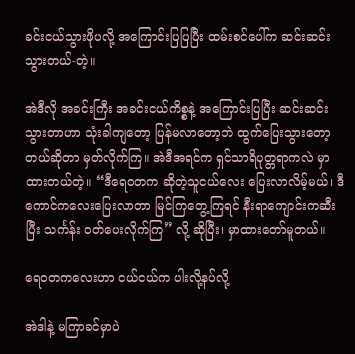ခင်းငယ်သွားဖိုပလို့ အကြောင်းပြပြပြီး ထမ်းစင်ပေါ်က ဆင်းဆင်း သွားတယ်-တဲ့။

အဲဒီလို အခင်းကြီး အခင်းငယ်ကိစ္စနဲ့ အကြောင်းပြပြီး ဆင်းဆင်းသွားတာဟာ သုံးခါကျတော့ ပြန်မလာတော့ဘဲ ထွက်ပြေးသွားတော့တယ်ဆိုတာ မှတ်လိုက်ကြ။ အဲဒီအရင်က ရှင်သာရိပုတ္တရာကလဲ မှာထားတယ်တဲ့။ “ဒီရေဝတက ဆိုတဲ့သူငယ်လေး ပြေးလာလိမ့်မယ်၊ ဒီကောင်ကလေးပြေးလာတာ မြင်ကြတွေ့ကြရင် နီးရာကျောင်းကဆီးပြီး သင်္ကန်း ဝတ်ပေးလိုက်ကြ” လို့ ဆိုပြီး၊ မှာထားတော်မူတယ်။

ရေဝတကလေးဟာ ငယ်ငယ်က ပါးလို့နပ်လို့

အဲဒါနဲ့ မကြာခင်မှာပဲ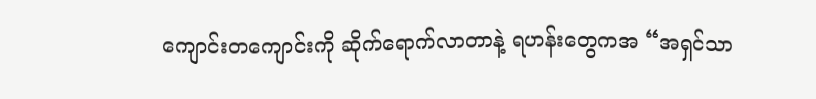ကျောင်းတကျောင်းကို ဆိုက်ရောက်လာတာနဲ့ ရဟန်းတွေကအ “အရှင်သာ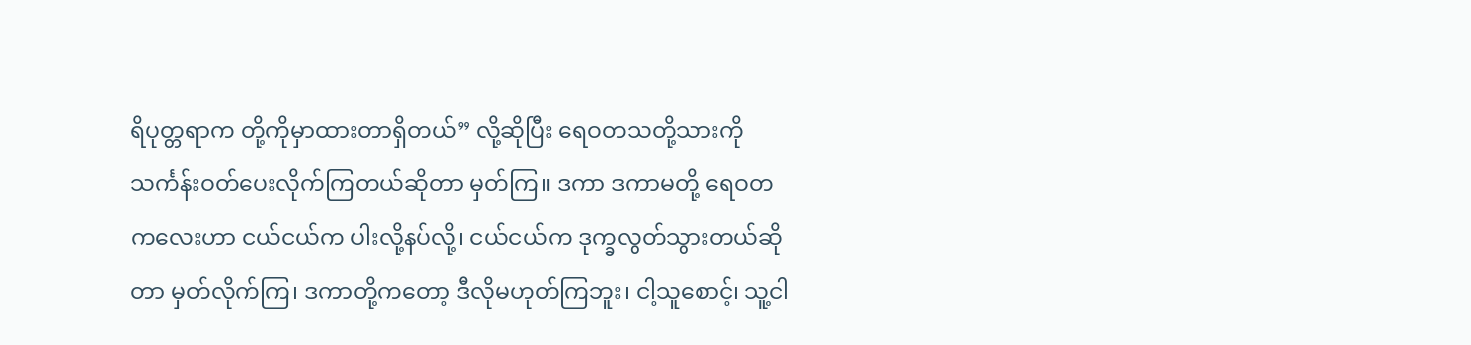ရိပုတ္တရာက တို့ကိုမှာထားတာရှိတယ်” လို့ဆိုပြီး ရေဝတသတို့သားကို သင်္ကန်းဝတ်ပေးလိုက်ကြတယ်ဆိုတာ မှတ်ကြ။ ဒကာ ဒကာမတို့ ရေဝတကလေးဟာ ငယ်ငယ်က ပါးလို့နပ်လို့၊ ငယ်ငယ်က ဒုက္ခလွတ်သွားတယ်ဆိုတာ မှတ်လိုက်ကြ၊ ဒကာတို့ကတော့ ဒီလိုမဟုတ်ကြဘူး၊ ငါ့သူစောင့်၊ သူ့ငါ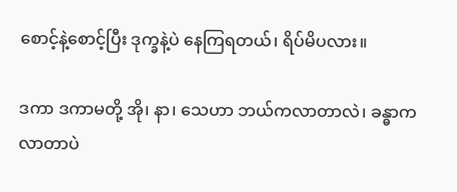စောင့်နဲ့စောင့်ပြီး ဒုက္ခနဲ့ပဲ နေကြရတယ်၊ ရိပ်မိပလား။

ဒကာ ဒကာမတို့ အို၊ နာ၊ သေဟာ ဘယ်ကလာတာလဲ၊ ခန္ဓာကလာတာပဲ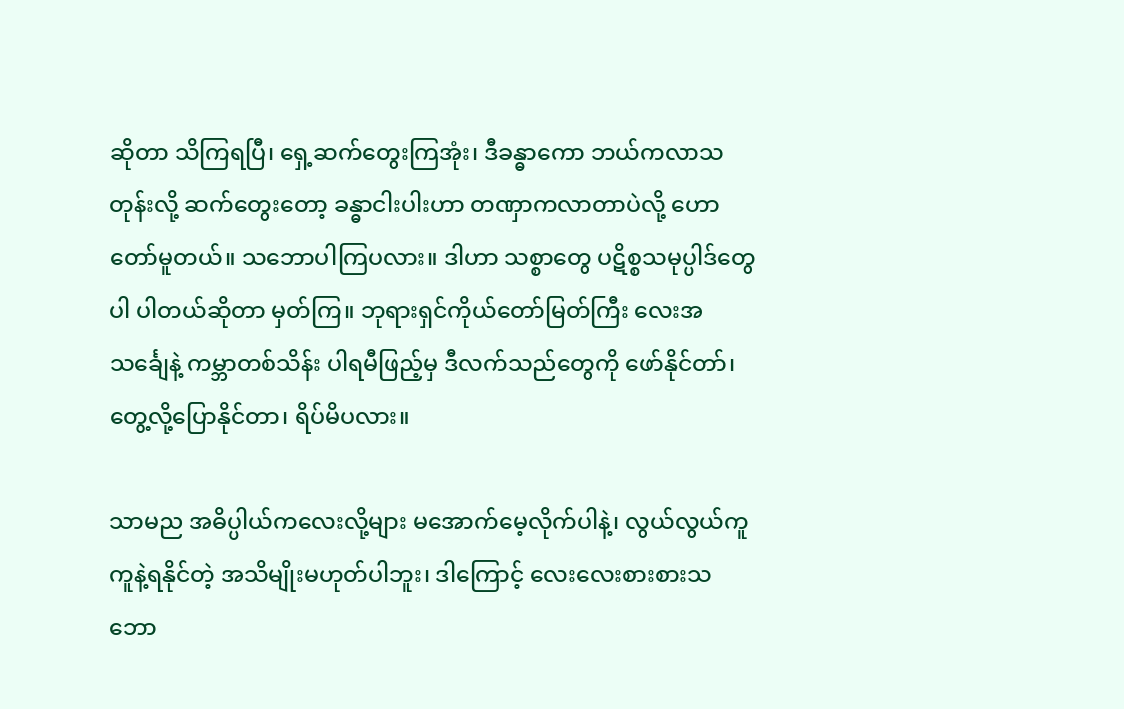ဆိုတာ သိကြရပြီ၊ ရှေ့ဆက်တွေးကြအုံး၊ ဒီခန္ဓာကော ဘယ်ကလာသတုန်းလို့ ဆက်တွေးတော့ ခန္ဓာငါးပါးဟာ တဏှာကလာတာပဲလို့ ဟောတော်မူတယ်။ သဘောပါကြပလား။ ဒါဟာ သစ္စာတွေ ပဋိစ္စသမုပ္ပါဒ်တွေပါ ပါတယ်ဆိုတာ မှတ်ကြ။ ဘုရားရှင်ကိုယ်တော်မြတ်ကြီး လေးအသင်္ချေနဲ့ ကမ္ဘာတစ်သိန်း ပါရမီဖြည့်မှ ဒီလက်သည်တွေကို ဖော်နိုင်တာ်၊ တွေ့လို့ပြောနိုင်တာ၊ ရိပ်မိပလား။

သာမည အဓိပ္ပါယ်ကလေးလို့များ မအောက်မေ့လိုက်ပါနဲ့၊ လွယ်လွယ်ကူကူနဲ့ရနိုင်တဲ့ အသိမျိုးမဟုတ်ပါဘူး၊ ဒါကြောင့် လေးလေးစားစားသဘော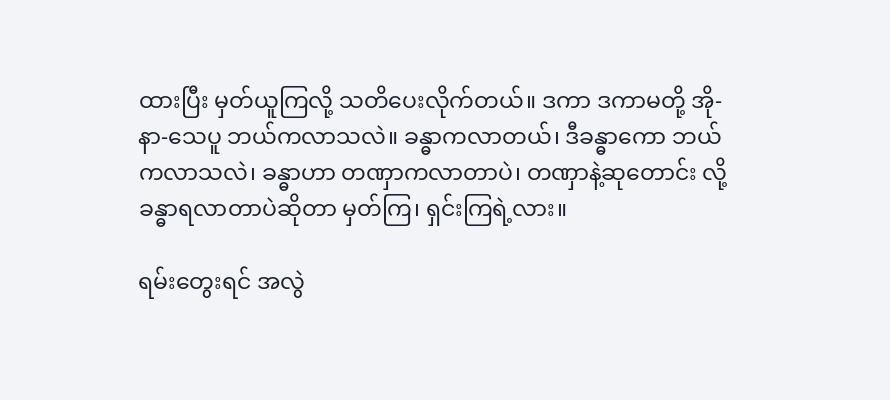ထားပြီး မှတ်ယူကြလို့ သတိပေးလိုက်တယ်။ ဒကာ ဒကာမတို့ အို-နာ-သေပူ ဘယ်ကလာသလဲ။ ခန္ဓာကလာတယ်၊ ဒီခန္ဓာကော ဘယ်ကလာသလဲ၊ ခန္ဓာဟာ တဏှာကလာတာပဲ၊ တဏှာနဲ့ဆုတောင်း လို့ ခန္ဓာရလာတာပဲဆိုတာ မှတ်ကြ၊ ရှင်းကြရဲ့လား။

ရမ်းတွေးရင် အလွဲ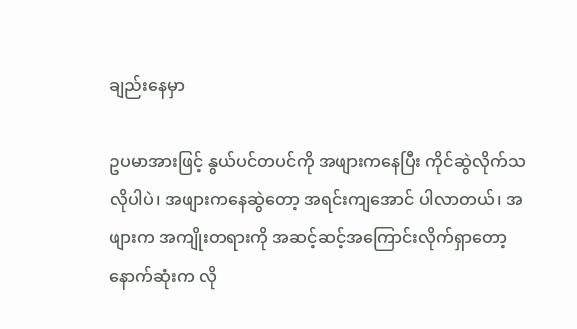ချည်းနေမှာ

ဥပမာအားဖြင့် နွယ်ပင်တပင်ကို အဖျားကနေပြီး ကိုင်ဆွဲလိုက်သလိုပါပဲ၊ အဖျားကနေဆွဲတော့ အရင်းကျအောင် ပါလာတယ်၊ အဖျားက အကျိုးတရားကို အဆင့်ဆင့်အကြောင်းလိုက်ရှာတော့ နောက်ဆုံးက လို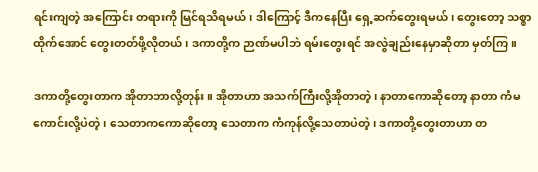ရင်းကျတဲ့ အကြောင်း တရားကို မြင်ရသိရမယ်၊ ဒါကြောင့် ဒီကနေပြီး ရှေ့ဆက်တွေးရမယ်၊ တွေးတော့ သစ္စာထိုက်အောင် တွေးတတ်ဖို့လိုတယ်၊ ဒကာတို့က ဉာဏ်မပါဘဲ ရမ်းတွေးရင် အလွဲချည်းနေမှာဆိုတာ မှတ်ကြ။

ဒကာတို့တွေးတာက အိုတာဘာလို့တုန်း။ အိုတာဟာ အသက်ကြီးလို့အိုတာတဲ့၊ နာတာကောဆိုတော့ နာတာ ကံမကောင်းလို့ပဲတဲ့၊ သေတာကကောဆိုတော့ သေတာက ကံကုန်လို့သေတာပဲတဲ့၊ ဒကာတို့တွေးတာဟာ တ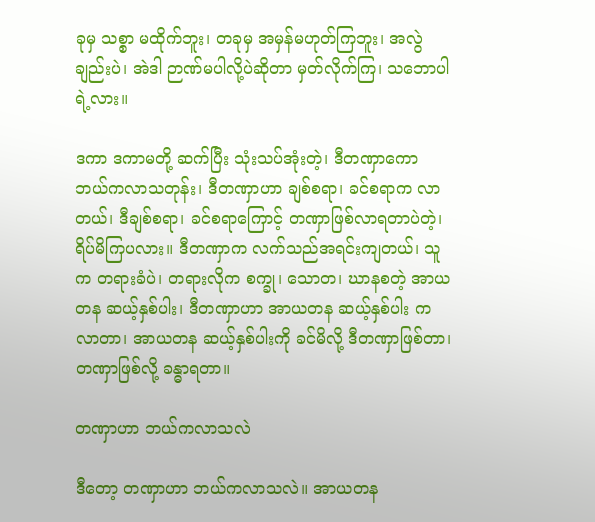ခုမှ သစ္စာ မထိုက်ဘူး၊ တခုမှ အမှန်မဟုတ်ကြဘူး၊ အလွဲချည်းပဲ၊ အဲဒါ ဉာဏ်မပါလို့ပဲဆိုတာ မှတ်လိုက်ကြ၊ သဘောပါရဲ့လား။

ဒကာ ဒကာမတို့ ဆက်ပြီး သုံးသပ်အုံးတဲ့၊ ဒီတဏှာကော ဘယ်ကလာသတုန်း၊ ဒီတဏှာဟာ ချစ်စရာ၊ ခင်စရာက လာတယ်၊ ဒီချစ်စရာ၊ ခင်စရာကြောင့် တဏှာဖြစ်လာရတာပဲတဲ့၊ ရိပ်မိကြပလား။ ဒီတဏှာက လက်သည်အရင်းကျတယ်၊ သူက တရားခံပဲ၊ တရားလိုက စက္ခု၊ သောတ၊ ဃာနစတဲ့ အာယတန ဆယ့်နှစ်ပါး၊ ဒီတဏှာဟာ အာယတန ဆယ့်နှစ်ပါး ကလာတာ၊ အာယတန ဆယ့်နှစ်ပါးကို ခင်မိလို့ ဒီတဏှာဖြစ်တာ၊ တဏှာဖြစ်လို့ ခန္ဓာရတာ။

တဏှာဟာ ဘယ်ကလာသလဲ

ဒီတော့ တဏှာဟာ ဘယ်ကလာသလဲ။ အာယတန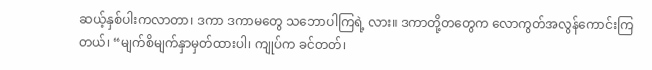ဆယ့်နှစ်ပါးကလာတာ၊ ဒကာ ဒကာမတွေ သဘောပါကြရဲ့ လား။ ဒကာတို့တတွေက လောကွတ်အလွန်ကောင်းကြတယ်၊ “မျက်စိမျက်နှာမှတ်ထားပါ၊ ကျုပ်က ခင်တတ်၊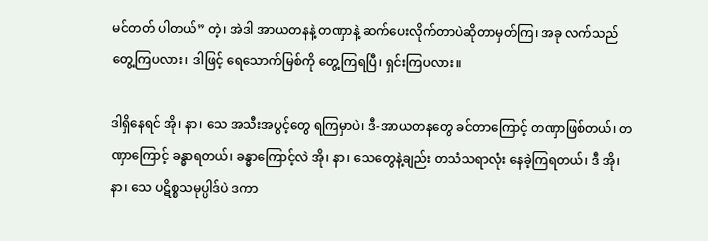မင်တတ် ပါတယ်” တဲ့၊ အဲဒါ အာယတနနဲ့ တဏှာနဲ့ ဆက်ပေးလိုက်တာပဲဆိုတာမှတ်ကြ၊ အခု လက်သည်တွေ့ကြပလား၊ ဒါဖြင့် ရေသောက်မြစ်ကို တွေ့ကြရပြီ၊ ရှင်းကြပလား။

ဒါရှိနေရင် အို၊ နာ၊ သေ အသီးအပွင့်တွေ ရကြမှာပဲ၊ ဒီ-အာယတနတွေ ခင်တာကြောင့် တဏှာဖြစ်တယ်၊ တဏှာကြောင့် ခန္ဓာရတယ်၊ ခန္ဓာကြောင့်လဲ အို၊ နာ၊ သေတွေနဲ့ချည်း တသံသရာလုံး နေခဲ့ကြရတယ်၊ ဒီ အို၊ နာ၊ သေ ပဋိစ္စသမုပ္ပါဒ်ပဲ ဒကာ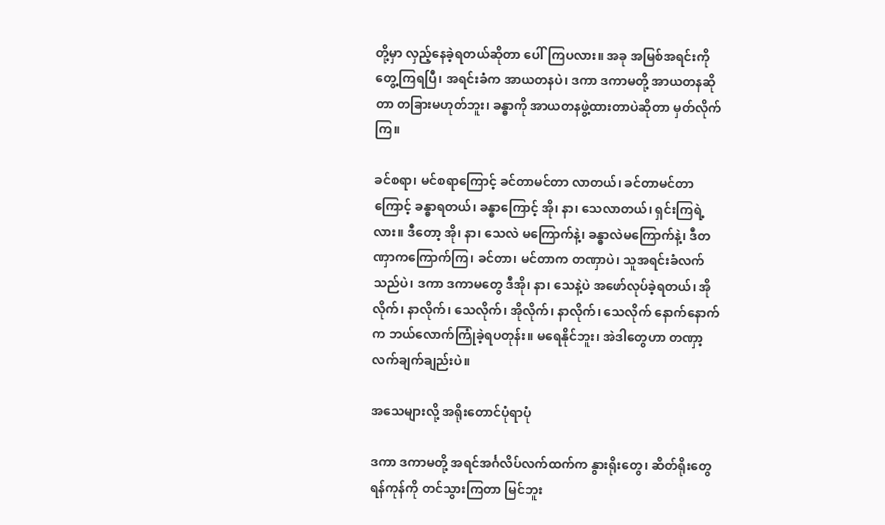တို့မှာ လှည့်နေခဲ့ရတယ်ဆိုတာ ပေါ်ကြပလား။ အခု အမြစ်အရင်းကို တွေ့ကြရပြီ၊ အရင်းခံက အာယတနပဲ၊ ဒကာ ဒကာမတို့ အာယတနဆိုတာ တခြားမဟုတ်ဘူး၊ ခန္ဓာကို အာယတနဖွဲ့ထားတာပဲဆိုတာ မှတ်လိုက် ကြ။

ခင်စရာ၊ မင်စရာကြောင့် ခင်တာမင်တာ လာတယ်၊ ခင်တာမင်တာကြောင့် ခန္ဓာရတယ်၊ ခန္ဓာကြောင့် အို၊ နာ၊ သေလာတယ်၊ ရှင်းကြရဲ့လား။ ဒီတော့ အို၊ နာ၊ သေလဲ မကြောက်နဲ့၊ ခန္ဓာလဲမကြောက်နဲ့၊ ဒီတဏှာကကြောက်ကြ၊ ခင်တာ၊ မင်တာက တဏှာပဲ၊ သူအရင်းခံလက်သည်ပဲ၊ ဒကာ ဒကာမတွေ ဒီအို၊ နာ၊ သေနဲ့ပဲ အဖော်လုပ်ခဲ့ရတယ်၊ အိုလိုက်၊ နာလိုက်၊ သေလိုက်၊ အိုလိုက်၊ နာလိုက်၊ သေလိုက် နောက်နောက်က ဘယ်လောက်ကြုံခဲ့ရပတုန်း။ မရေနိုင်ဘူး၊ အဲဒါတွေဟာ တဏှာ့လက်ချက်ချည်းပဲ။

အသေများလို့ အရိုးတောင်ပုံရာပုံ

ဒကာ ဒကာမတို့ အရင်အင်္ဂလိပ်လက်ထက်က နွားရိုးတွေ၊ ဆိတ်ရိုးတွေ ရန်ကုန်ကို တင်သွားကြတာ မြင်ဘူး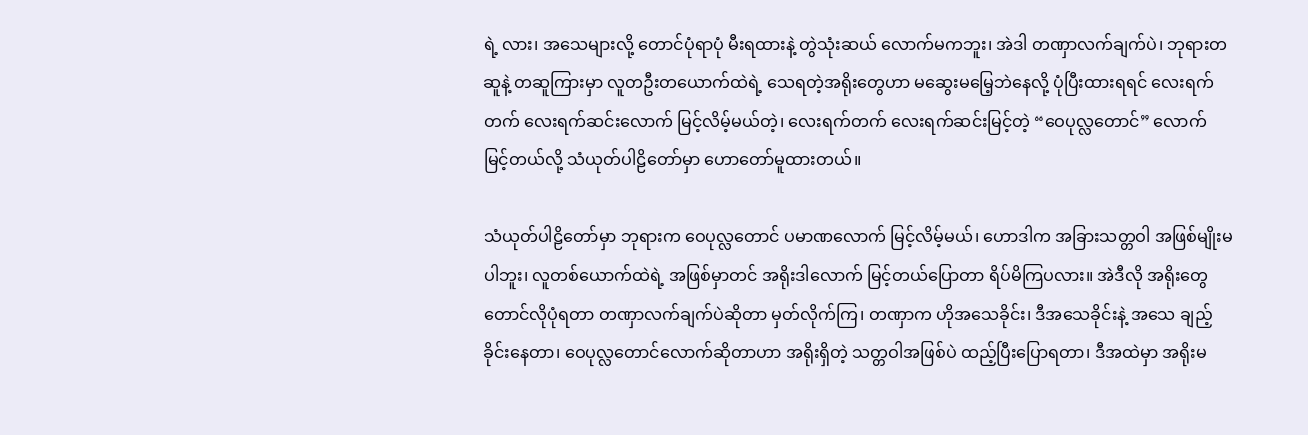ရဲ့ လား၊ အသေများလို့ တောင်ပုံရာပုံ မီးရထားနဲ့ တွဲသုံးဆယ် လောက်မကဘူး၊ အဲဒါ တဏှာလက်ချက်ပဲ၊ ဘုရားတဆူနဲ့ တဆူကြားမှာ လူတဦးတယောက်ထဲရဲ့ သေရတဲ့အရိုးတွေဟာ မဆွေးမမြေ့ဘဲနေလို့ ပုံပြီးထားရရင် လေးရက်တက် လေးရက်ဆင်းလောက် မြင့်လိမ့်မယ်တဲ့၊ လေးရက်တက် လေးရက်ဆင်းမြင့်တဲ့ “ဝေပုလ္လတောင်” လောက် မြင့်တယ်လို့ သံယုတ်ပါဠိတော်မှာ ဟောတော်မူထားတယ်။

သံယုတ်ပါဠိတော်မှာ ဘုရားက ဝေပုလ္လတောင် ပမာဏလောက် မြင့်လိမ့်မယ်၊ ဟောဒါက အခြားသတ္တဝါ အဖြစ်မျိုးမပါဘူး၊ လူတစ်ယောက်ထဲရဲ့ အဖြစ်မှာတင် အရိုးဒါလောက် မြင့်တယ်ပြောတာ ရိပ်မိကြပလား။ အဲဒီလို အရိုးတွေ တောင်လိုပုံရတာ တဏှာလက်ချက်ပဲဆိုတာ မှတ်လိုက်ကြ၊ တဏှာက ဟိုအသေခိုင်း၊ ဒီအသေခိုင်းနဲ့ အသေ ချည့်ခိုင်းနေတာ၊ ဝေပုလ္လတောင်လောက်ဆိုတာဟာ အရိုးရှိတဲ့ သတ္တဝါအဖြစ်ပဲ ထည့်ပြီးပြောရတာ၊ ဒီအထဲမှာ အရိုးမ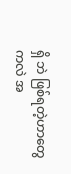ရှိ ဘဲ ဖြစ်ရတဲ့ဟာတွေကလဲ အ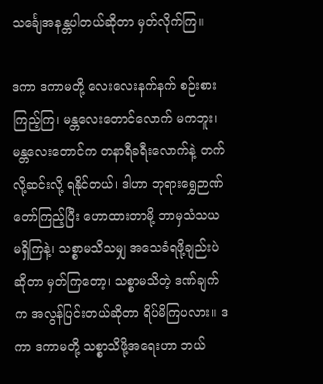သင်္ချေအနန္တပါတယ်ဆိုတာ မှတ်လိုက်ကြ။

ဒကာ ဒကာမတို့ လေးလေးနက်နက် စဉ်းစားကြည့်ကြ၊ မန္တလေးတောင်လောက် မကဘူး၊ မန္တလေးတောင်က တနာရီခရီးလောက်နဲ့ တက်လို့ဆင်းလို့ ရနိုင်တယ်၊ ဒါဟာ ဘုရားရွှေဉာဏ်တော်ကြည့်ပြီး ဟောထားတာမို့ ဘာမှသံသယ မရှိကြနဲ့၊ သစ္စာမသိသမျှ အသေခံရဖို့ချည်းပဲဆိုတာ မှတ်ကြတော့၊ သစ္စာမသိတဲ့ ဒဏ်ချက်က အလွန်ပြင်းတယ်ဆိုတာ ရိပ်မိကြပလား။ ဒကာ ဒကာမတို့ သစ္စာသိဖို့အရေးဟာ ဘယ်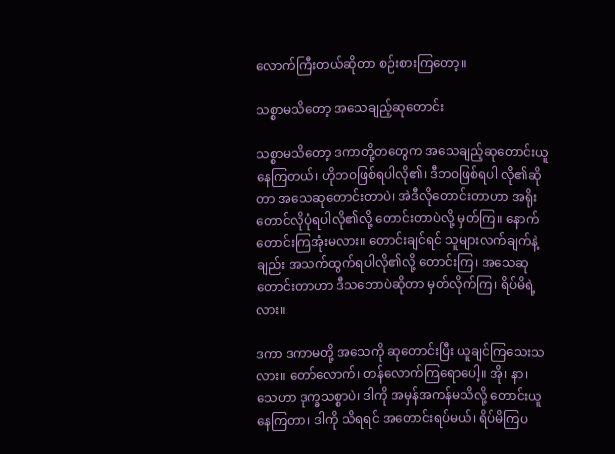လောက်ကြီးတယ်ဆိုတာ စဉ်းစားကြတော့။

သစ္စာမသိတော့ အသေချည့်ဆုတောင်း

သစ္စာမသိတော့ ဒကာတို့တတွေက အသေချည့်ဆုတောင်းယူနေကြတယ်၊ ဟိုဘဝဖြစ်ရပါလို၏၊ ဒီဘဝဖြစ်ရပါ လို၏ဆိုတာ အသေဆုတောင်းတာပဲ၊ အဲဒီလိုတောင်းတာဟာ အရိုးတောင်လိုပုံရပါလို၏လို့ တောင်းတာပဲလို့ မှတ်ကြ။ နောက် တောင်းကြအုံးမလား။ တောင်းချင်ရင် သူများလက်ချက်နဲ့ချည်း အသက်ထွက်ရပါလို၏လို့ တောင်းကြ၊ အသေဆု တောင်းတာဟာ ဒီသဘောပဲဆိုတာ မှတ်လိုက်ကြ၊ ရိပ်မိရဲ့လား။

ဒကာ ဒကာမတို့ အသေကို ဆုတောင်းပြီး ယူချင်ကြသေးသလား။ တော်လောက်၊ တန်လောက်ကြရောပေါ့။ အို၊ နာ၊ သေဟာ ဒုက္ခသစ္စာပဲ၊ ဒါကို အမှန်အကန်မသိလို့ တောင်းယူနေကြတာ၊ ဒါကို သိရရင် အတောင်းရပ်မယ်၊ ရိပ်မိကြပ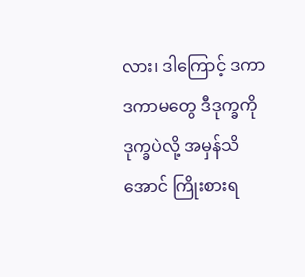လား၊ ဒါကြောင့် ဒကာ ဒကာမတွေ ဒီဒုက္ခကို ဒုက္ခပဲလို့ အမှန်သိအောင် ကြိုးစားရ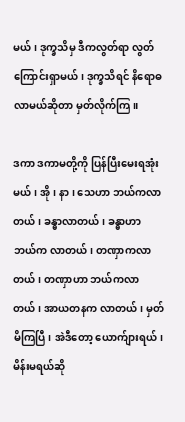မယ်၊ ဒုက္ခသိမှ ဒီကလွတ်ရာ လွတ်ကြောင်းရှာမယ်၊ ဒုက္ခသိရင် နိရောဓလာမယ်ဆိုတာ မှတ်လိုက်ကြ။

ဒကာ ဒကာမတို့ကို ပြန်ပြီးမေးရအုံးမယ်၊ အို၊ နာ၊ သေဟာ ဘယ်ကလာတယ်၊ ခန္ဓာလာတယ်၊ ခန္ဓာဟာ ဘယ်က လာတယ်၊ တဏှာကလာတယ်၊ တဏှာဟာ ဘယ်ကလာတယ်၊ အာယတနက လာတယ်၊ မှတ်မိကြပြီ၊ အဲဒီတော့ ယောက်ျားရယ်၊ မိန်းမရယ်ဆို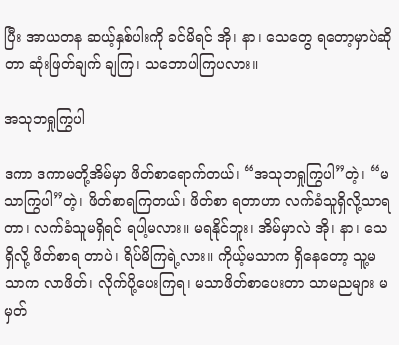ပြီး အာယတန ဆယ့်နှစ်ပါးကို ခင်မိရင် အို၊ နာ၊ သေတွေ ရတော့မှာပဲဆိုတာ ဆုံးဖြတ်ချက် ချကြ၊ သဘောပါကြပလား။

အသုဘရှုကြွပါ

ဒကာ ဒကာမတို့အိမ်မှာ ဖိတ်စာရောက်တယ်၊ “အသုဘရှုကြွပါ”တဲ့၊ “မသာကြွပါ”တဲ့၊ ဖိတ်စာရကြတယ်၊ ဖိတ်စာ ရတာဟာ လက်ခံသူရှိလို့သာရတာ၊ လက်ခံသူမရှိရင် ရပါ့မလား။ မရနိုင်ဘူး၊ အိမ်မှာလဲ အို၊ နာ၊ သေရှိလို့ ဖိတ်စာရ တာပဲ၊ ရိပ်မိကြရဲ့လား။ ကိုယ့်မသာက ရှိနေတော့ သူ့မသာက လာဖိတ်၊ လိုက်ပို့ပေးကြရ၊ မသာဖိတ်စာပေးတာ သာမညများ မမှတ်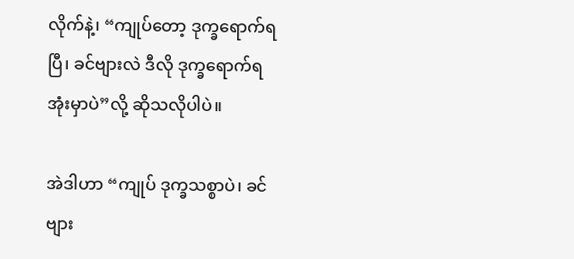လိုက်နဲ့၊ “ကျုပ်တော့ ဒုက္ခရောက်ရပြီ၊ ခင်ဗျားလဲ ဒီလို ဒုက္ခရောက်ရအုံးမှာပဲ”လို့ ဆိုသလိုပါပဲ။

အဲဒါဟာ “ကျုပ် ဒုက္ခသစ္စာပဲ၊ ခင်ဗျား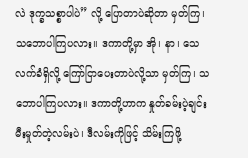လဲ ဒုက္ခသစ္စာပါပဲ” လို့ ပြောတာပဲဆိုတာ မှတ်ကြ၊ သဘောပါကြပလား။ ဒကာတို့မှာ အို၊ နာ၊ သေ လက်ခံရှိလို့ ကြော်ငြာပေးတာပဲလို့သာ မှတ်ကြ၊ သဘောပါကြပလား။ ဒကာတို့ဟာက နှုတ်ခမ်းပဲ့ချင်း မီးမှုတ်တဲ့လမ်းပဲ၊ ဒီလမ်းကိုဖြင့် သိမ်းကြဖို့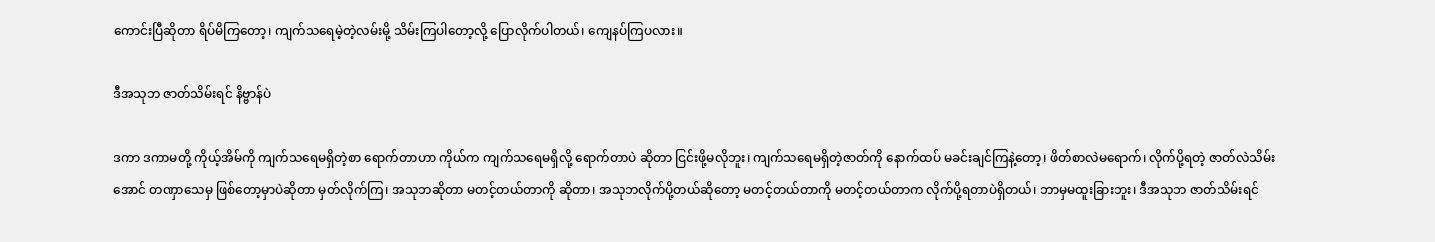ကောင်းပြီဆိုတာ ရိပ်မိကြတော့၊ ကျက်သရေမဲ့တဲ့လမ်းမို့ သိမ်းကြပါတော့လို့ ပြောလိုက်ပါတယ်၊ ကျေနပ်ကြပလား။

ဒီအသုဘ ဇာတ်သိမ်းရင် နိဗ္ဗာန်ပဲ

ဒကာ ဒကာမတို့ ကိုယ့်အိမ်ကို ကျက်သရေမရှိတဲ့စာ ရောက်တာဟာ ကိုယ်က ကျက်သရေမရှိလို့ ရောက်တာပဲ ဆိုတာ ငြင်းဖို့မလိုဘူး၊ ကျက်သရေမရှိတဲ့ဇာတ်ကို နောက်ထပ် မခင်းချင်ကြနဲ့တော့၊ ဖိတ်စာလဲမရောက်၊ လိုက်ပို့ရတဲ့ ဇာတ်လဲသိမ်းအောင် တဏှာသေမှ ဖြစ်တော့မှာပဲဆိုတာ မှတ်လိုက်ကြ၊ အသုဘဆိုတာ မတင့်တယ်တာကို ဆိုတာ၊ အသုဘလိုက်ပို့တယ်ဆိုတော့ မတင့်တယ်တာကို မတင့်တယ်တာက လိုက်ပို့ရတာပဲရှိတယ်၊ ဘာမှမထူးခြားဘူး၊ ဒီအသုဘ ဇာတ်သိမ်းရင်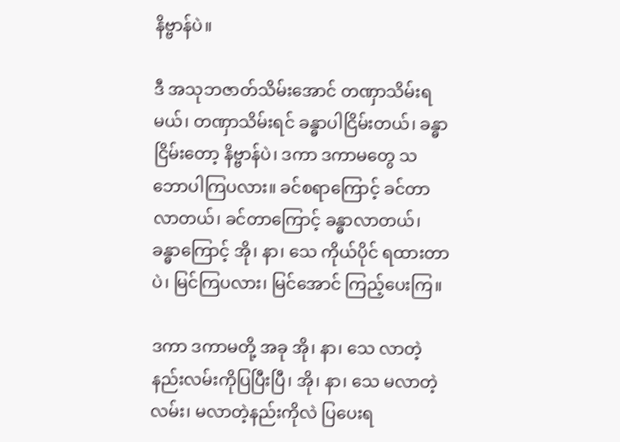နိဗ္ဗာန်ပဲ။

ဒီ အသုဘဇာတ်သိမ်းအောင် တဏှာသိမ်းရမယ်၊ တဏှာသိမ်းရင် ခန္ဓာပါငြိမ်းတယ်၊ ခန္ဓာငြိမ်းတော့ နိဗ္ဗာန်ပဲ၊ ဒကာ ဒကာမတွေ သဘောပါကြပလား။ ခင်စရာကြောင့် ခင်တာလာတယ်၊ ခင်တာကြောင့် ခန္ဓာလာတယ်၊ ခန္ဓာကြောင့် အို၊ နာ၊ သေ ကိုယ်ပိုင် ရထားတာပဲ၊ မြင်ကြပလား၊ မြင်အောင် ကြည့်ပေးကြ။

ဒကာ ဒကာမတို့ အခု အို၊ နာ၊ သေ လာတဲ့နည်းလမ်းကိုပြပြီးပြီ၊ အို၊ နာ၊ သေ မလာတဲ့လမ်း၊ မလာတဲ့နည်းကိုလဲ ပြပေးရ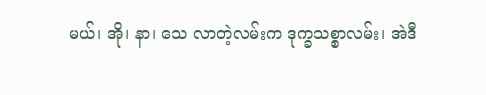မယ်၊ အို၊ နာ၊ သေ လာတဲ့လမ်းက ဒုက္ခသစ္စာလမ်း၊ အဲဒီ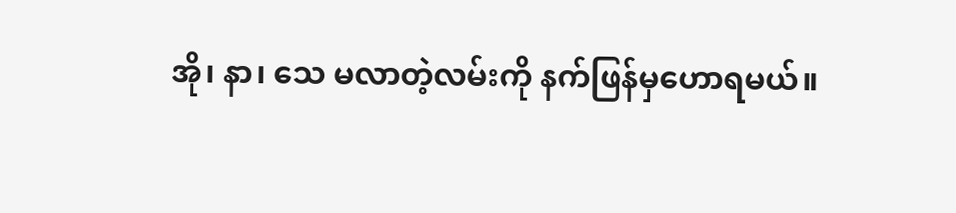အို၊ နာ၊ သေ မလာတဲ့လမ်းကို နက်ဖြန်မှဟောရမယ်။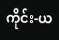ကိုင်း-ယ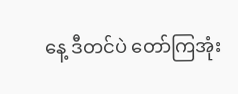နေ့ ဒီတင်ပဲ တော်ကြအုံး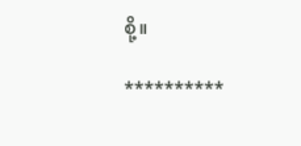စို့။

**********